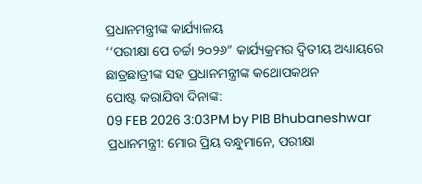ପ୍ରଧାନମନ୍ତ୍ରୀଙ୍କ କାର୍ଯ୍ୟାଳୟ
‘‘ପରୀକ୍ଷା ପେ ଚର୍ଚ୍ଚା ୨୦୨୬” କାର୍ଯ୍ୟକ୍ରମର ଦ୍ୱିତୀୟ ଅଧ୍ୟାୟରେ ଛାତ୍ରଛାତ୍ରୀଙ୍କ ସହ ପ୍ରଧାନମନ୍ତ୍ରୀଙ୍କ କଥୋପକଥନ
ପୋଷ୍ଟ କରାଯିବା ଦିନାଙ୍କ:
09 FEB 2026 3:03PM by PIB Bhubaneshwar
ପ୍ରଧାନମନ୍ତ୍ରୀ: ମୋର ପ୍ରିୟ ବନ୍ଧୁମାନେ, ପରୀକ୍ଷା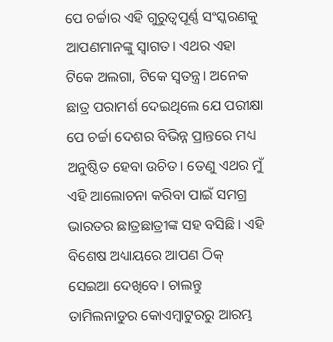ପେ ଚର୍ଚ୍ଚାର ଏହି ଗୁରୁତ୍ୱପୂର୍ଣ୍ଣ ସଂସ୍କରଣକୁ ଆପଣମାନଙ୍କୁ ସ୍ୱାଗତ। ଏଥର ଏହା ଟିକେ ଅଲଗା, ଟିକେ ସ୍ୱତନ୍ତ୍ର। ଅନେକ ଛାତ୍ର ପରାମର୍ଶ ଦେଇଥିଲେ ଯେ ପରୀକ୍ଷା ପେ ଚର୍ଚ୍ଚା ଦେଶର ବିଭିନ୍ନ ପ୍ରାନ୍ତରେ ମଧ୍ୟ ଅନୁଷ୍ଠିତ ହେବା ଉଚିତ। ତେଣୁ ଏଥର ମୁଁ ଏହି ଆଲୋଚନା କରିବା ପାଇଁ ସମଗ୍ର ଭାରତର ଛାତ୍ରଛାତ୍ରୀଙ୍କ ସହ ବସିଛି। ଏହି ବିଶେଷ ଅଧ୍ୟାୟରେ ଆପଣ ଠିକ୍ ସେଇଆ ଦେଖିବେ। ଚାଲନ୍ତୁ ତାମିଲନାଡୁର କୋଏମ୍ବାଟୁରରୁ ଆରମ୍ଭ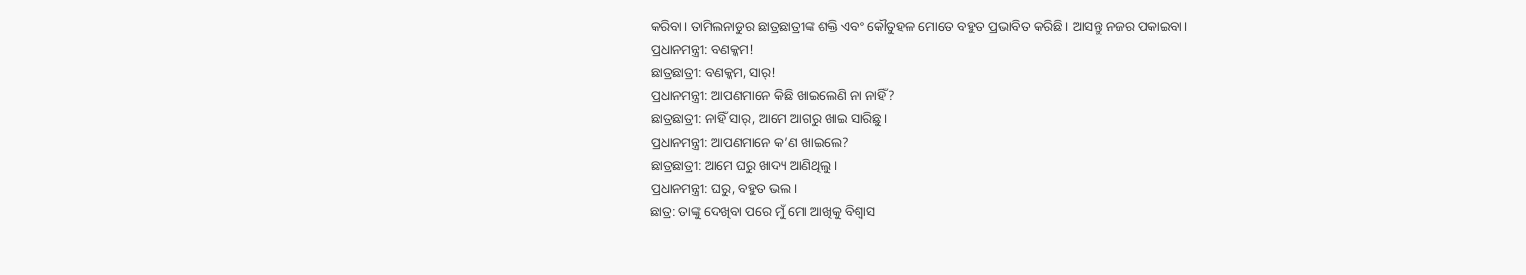କରିବା। ତାମିଲନାଡୁର ଛାତ୍ରଛାତ୍ରୀଙ୍କ ଶକ୍ତି ଏବଂ କୌତୁହଳ ମୋତେ ବହୁତ ପ୍ରଭାବିତ କରିଛି। ଆସନ୍ତୁ ନଜର ପକାଇବା।
ପ୍ରଧାନମନ୍ତ୍ରୀ: ବଣକ୍କମ!
ଛାତ୍ରଛାତ୍ରୀ: ବଣକ୍କମ, ସାର୍!
ପ୍ରଧାନମନ୍ତ୍ରୀ: ଆପଣମାନେ କିଛି ଖାଇଲେଣି ନା ନାହିଁ?
ଛାତ୍ରଛାତ୍ରୀ: ନାହିଁ ସାର୍, ଆମେ ଆଗରୁ ଖାଇ ସାରିଛୁ।
ପ୍ରଧାନମନ୍ତ୍ରୀ: ଆପଣମାନେ କ’ଣ ଖାଇଲେ?
ଛାତ୍ରଛାତ୍ରୀ: ଆମେ ଘରୁ ଖାଦ୍ୟ ଆଣିଥିଲୁ।
ପ୍ରଧାନମନ୍ତ୍ରୀ: ଘରୁ, ବହୁତ ଭଲ।
ଛାତ୍ର: ତାଙ୍କୁ ଦେଖିବା ପରେ ମୁଁ ମୋ ଆଖିକୁ ବିଶ୍ୱାସ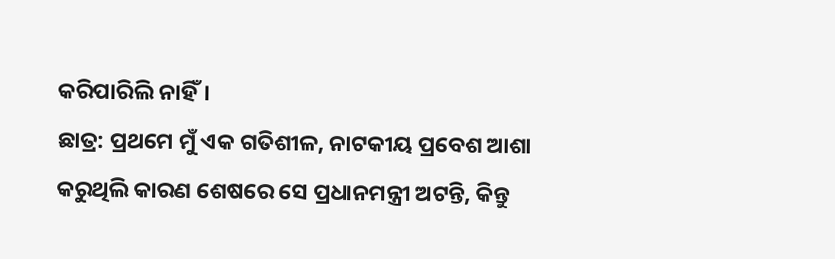କରିପାରିଲି ନାହିଁ।
ଛାତ୍ର: ପ୍ରଥମେ ମୁଁ ଏକ ଗତିଶୀଳ, ନାଟକୀୟ ପ୍ରବେଶ ଆଶା କରୁଥିଲି କାରଣ ଶେଷରେ ସେ ପ୍ରଧାନମନ୍ତ୍ରୀ ଅଟନ୍ତି, କିନ୍ତୁ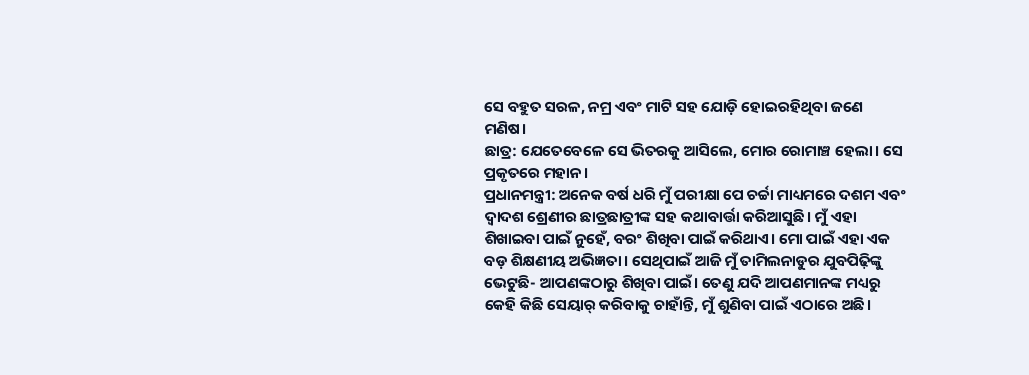ସେ ବହୁତ ସରଳ, ନମ୍ର ଏବଂ ମାଟି ସହ ଯୋଡ଼ି ହୋଇରହିଥିବା ଜଣେ ମଣିଷ।
ଛାତ୍ର: ଯେତେବେଳେ ସେ ଭିତରକୁ ଆସିଲେ, ମୋର ରୋମାଞ୍ଚ ହେଲା। ସେ ପ୍ରକୃତରେ ମହାନ।
ପ୍ରଧାନମନ୍ତ୍ରୀ: ଅନେକ ବର୍ଷ ଧରି ମୁଁ ପରୀକ୍ଷା ପେ ଚର୍ଚ୍ଚା ମାଧ୍ୟମରେ ଦଶମ ଏବଂ ଦ୍ୱାଦଶ ଶ୍ରେଣୀର ଛାତ୍ରଛାତ୍ରୀଙ୍କ ସହ କଥାବାର୍ତ୍ତା କରିଆସୁଛି। ମୁଁ ଏହା ଶିଖାଇବା ପାଇଁ ନୁହେଁ, ବରଂ ଶିଖିବା ପାଇଁ କରିଥାଏ। ମୋ ପାଇଁ ଏହା ଏକ ବଡ଼ ଶିକ୍ଷଣୀୟ ଅଭିଜ୍ଞତା। ସେଥିପାଇଁ ଆଜି ମୁଁ ତାମିଲନାଡୁର ଯୁବପିଢ଼ିଙ୍କୁ ଭେଟୁଛି- ଆପଣଙ୍କଠାରୁ ଶିଖିବା ପାଇଁ। ତେଣୁ ଯଦି ଆପଣମାନଙ୍କ ମଧ୍ୟରୁ କେହି କିଛି ସେୟାର୍ କରିବାକୁ ଚାହାଁନ୍ତି, ମୁଁ ଶୁଣିବା ପାଇଁ ଏଠାରେ ଅଛି।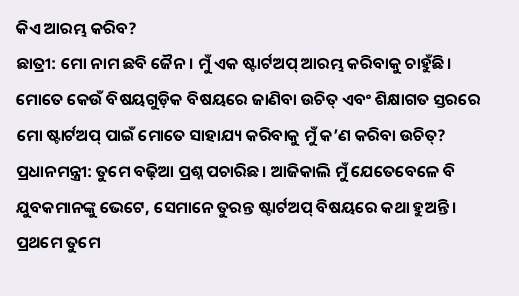କିଏ ଆରମ୍ଭ କରିବ?
ଛାତ୍ରୀ: ମୋ ନାମ ଛବି ଜୈନ। ମୁଁ ଏକ ଷ୍ଟାର୍ଟଅପ୍ ଆରମ୍ଭ କରିବାକୁ ଚାହୁଁଛି। ମୋତେ କେଉଁ ବିଷୟଗୁଡ଼ିକ ବିଷୟରେ ଜାଣିବା ଉଚିତ୍ ଏବଂ ଶିକ୍ଷାଗତ ସ୍ତରରେ ମୋ ଷ୍ଟାର୍ଟଅପ୍ ପାଇଁ ମୋତେ ସାହାଯ୍ୟ କରିବାକୁ ମୁଁ କ’ଣ କରିବା ଉଚିତ୍?
ପ୍ରଧାନମନ୍ତ୍ରୀ: ତୁମେ ବଢ଼ିଆ ପ୍ରଶ୍ନ ପଚାରିଛ। ଆଜିକାଲି ମୁଁ ଯେତେବେଳେ ବି ଯୁବକମାନଙ୍କୁ ଭେଟେ, ସେମାନେ ତୁରନ୍ତ ଷ୍ଟାର୍ଟଅପ୍ ବିଷୟରେ କଥା ହୁଅନ୍ତି। ପ୍ରଥମେ ତୁମେ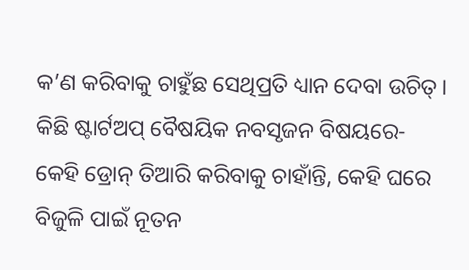କ’ଣ କରିବାକୁ ଚାହୁଁଛ ସେଥିପ୍ରତି ଧ୍ୟାନ ଦେବା ଉଚିତ୍। କିଛି ଷ୍ଟାର୍ଟଅପ୍ ବୈଷୟିକ ନବସୃଜନ ବିଷୟରେ- କେହି ଡ୍ରୋନ୍ ତିଆରି କରିବାକୁ ଚାହାଁନ୍ତି, କେହି ଘରେ ବିଜୁଳି ପାଇଁ ନୂତନ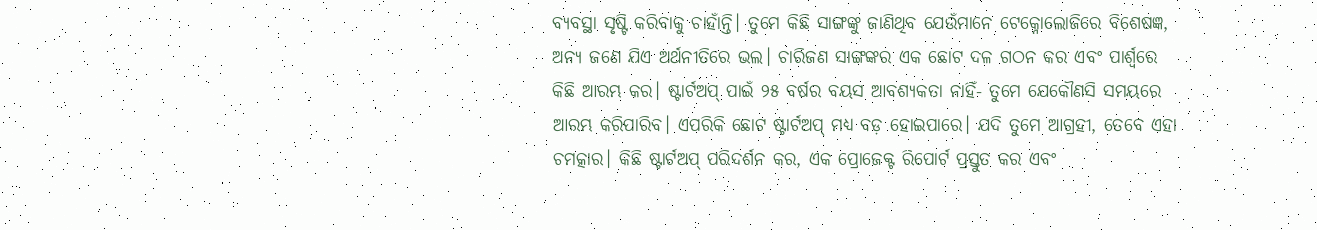ବ୍ୟବସ୍ଥା ସୃଷ୍ଟି କରିବାକୁ ଚାହାଁନ୍ତି। ତୁମେ କିଛି ସାଙ୍ଗଙ୍କୁ ଜାଣିଥିବ ଯେଉଁମାନେ ଟେକ୍ନୋଲୋଜିରେ ବିଶେଷଜ୍ଞ, ଅନ୍ୟ ଜଣେ ଯିଏ ଅର୍ଥନୀତିରେ ଭଲ। ଚାରିଜଣ ସାଙ୍ଗଙ୍କର ଏକ ଛୋଟ ଦଳ ଗଠନ କର ଏବଂ ପାର୍ଶ୍ୱରେ କିଛି ଆରମ୍ଭ କର। ଷ୍ଟାର୍ଟଅପ୍ ପାଇଁ ୨୫ ବର୍ଷର ବୟସ ଆବଶ୍ୟକତା ନାହିଁ- ତୁମେ ଯେକୌଣସି ସମୟରେ ଆରମ୍ଭ କରିପାରିବ। ଏପରିକି ଛୋଟ ଷ୍ଟାର୍ଟଅପ୍ ମଧ୍ୟ ବଡ଼ ହୋଇପାରେ। ଯଦି ତୁମେ ଆଗ୍ରହୀ, ତେବେ ଏହା ଚମତ୍କାର। କିଛି ଷ୍ଟାର୍ଟଅପ୍ ପରିଦର୍ଶନ କର, ଏକ ପ୍ରୋଜେକ୍ଟ ରିପୋର୍ଟ ପ୍ରସ୍ତୁତ କର ଏବଂ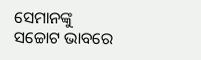ସେମାନଙ୍କୁ ସଚ୍ଚୋଟ ଭାବରେ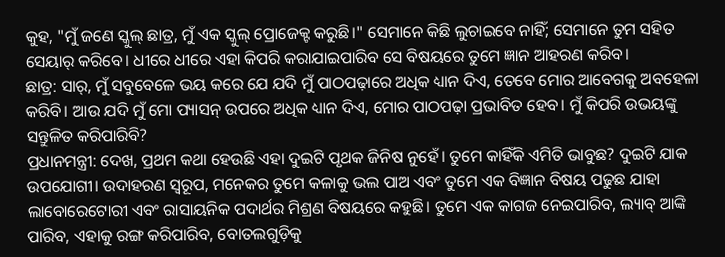କୁହ, "ମୁଁ ଜଣେ ସ୍କୁଲ୍ ଛାତ୍ର, ମୁଁ ଏକ ସ୍କୁଲ୍ ପ୍ରୋଜେକ୍ଟ କରୁଛି।" ସେମାନେ କିଛି ଲୁଚାଇବେ ନାହିଁ; ସେମାନେ ତୁମ ସହିତ ସେୟାର୍ କରିବେ। ଧୀରେ ଧୀରେ ଏହା କିପରି କରାଯାଇପାରିବ ସେ ବିଷୟରେ ତୁମେ ଜ୍ଞାନ ଆହରଣ କରିବ।
ଛାତ୍ର: ସାର୍, ମୁଁ ସବୁବେଳେ ଭୟ କରେ ଯେ ଯଦି ମୁଁ ପାଠପଢ଼ାରେ ଅଧିକ ଧ୍ୟାନ ଦିଏ, ତେବେ ମୋର ଆବେଗକୁ ଅବହେଳା କରିବି। ଆଉ ଯଦି ମୁଁ ମୋ ପ୍ୟାସନ୍ ଉପରେ ଅଧିକ ଧ୍ୟାନ ଦିଏ, ମୋର ପାଠପଢ଼ା ପ୍ରଭାବିତ ହେବ। ମୁଁ କିପରି ଉଭୟଙ୍କୁ ସନ୍ତୁଳିତ କରିପାରିବି?
ପ୍ରଧାନମନ୍ତ୍ରୀ: ଦେଖ, ପ୍ରଥମ କଥା ହେଉଛି ଏହା ଦୁଇଟି ପୃଥକ ଜିନିଷ ନୁହେଁ। ତୁମେ କାହିଁକି ଏମିତି ଭାବୁଛ? ଦୁଇଟି ଯାକ ଉପଯୋଗୀ। ଉଦାହରଣ ସ୍ୱରୂପ, ମନେକର ତୁମେ କଳାକୁ ଭଲ ପାଅ ଏବଂ ତୁମେ ଏକ ବିଜ୍ଞାନ ବିଷୟ ପଢୁଛ ଯାହା ଲାବୋରେଟୋରୀ ଏବଂ ରାସାୟନିକ ପଦାର୍ଥର ମିଶ୍ରଣ ବିଷୟରେ କହୁଛି। ତୁମେ ଏକ କାଗଜ ନେଇପାରିବ, ଲ୍ୟାବ୍ ଆଙ୍କି ପାରିବ, ଏହାକୁ ରଙ୍ଗ କରିପାରିବ, ବୋତଲଗୁଡ଼ିକୁ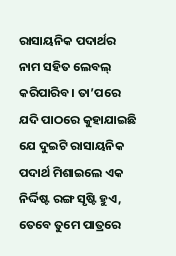ରାସାୟନିକ ପଦାର୍ଥର ନାମ ସହିତ ଲେବଲ୍ କରିପାରିବ। ତା’ପରେ ଯଦି ପାଠରେ କୁହାଯାଇଛି ଯେ ଦୁଇଟି ରାସାୟନିକ ପଦାର୍ଥ ମିଶାଇଲେ ଏକ ନିର୍ଦ୍ଦିଷ୍ଟ ରଙ୍ଗ ସୃଷ୍ଟି ହୁଏ, ତେବେ ତୁମେ ପାତ୍ରରେ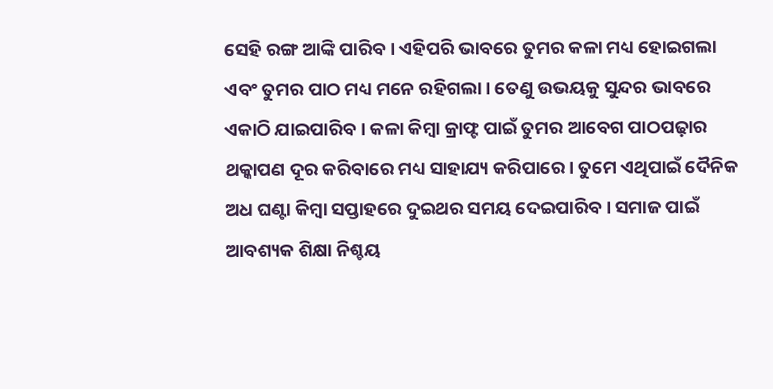ସେହି ରଙ୍ଗ ଆଙ୍କି ପାରିବ। ଏହିପରି ଭାବରେ ତୁମର କଳା ମଧ୍ୟ ହୋଇଗଲା ଏବଂ ତୁମର ପାଠ ମଧ୍ୟ ମନେ ରହିଗଲା। ତେଣୁ ଉଭୟକୁ ସୁନ୍ଦର ଭାବରେ ଏକାଠି ଯାଇପାରିବ। କଳା କିମ୍ବା କ୍ରାଫ୍ଟ ପାଇଁ ତୁମର ଆବେଗ ପାଠପଢ଼ାର ଥକ୍କାପଣ ଦୂର କରିବାରେ ମଧ୍ୟ ସାହାଯ୍ୟ କରିପାରେ। ତୁମେ ଏଥିପାଇଁ ଦୈନିକ ଅଧ ଘଣ୍ଟା କିମ୍ବା ସପ୍ତାହରେ ଦୁଇଥର ସମୟ ଦେଇପାରିବ। ସମାଜ ପାଇଁ ଆବଶ୍ୟକ ଶିକ୍ଷା ନିଶ୍ଚୟ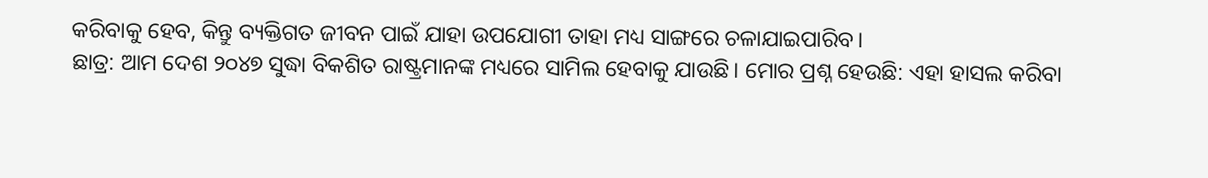କରିବାକୁ ହେବ, କିନ୍ତୁ ବ୍ୟକ୍ତିଗତ ଜୀବନ ପାଇଁ ଯାହା ଉପଯୋଗୀ ତାହା ମଧ୍ୟ ସାଙ୍ଗରେ ଚଳାଯାଇପାରିବ।
ଛାତ୍ର: ଆମ ଦେଶ ୨୦୪୭ ସୁଦ୍ଧା ବିକଶିତ ରାଷ୍ଟ୍ରମାନଙ୍କ ମଧ୍ୟରେ ସାମିଲ ହେବାକୁ ଯାଉଛି। ମୋର ପ୍ରଶ୍ନ ହେଉଛି: ଏହା ହାସଲ କରିବା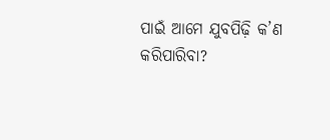ପାଇଁ ଆମେ ଯୁବପିଢ଼ି କ’ଣ କରିପାରିବା?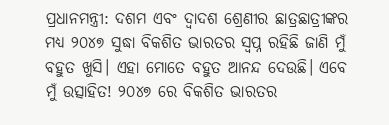ପ୍ରଧାନମନ୍ତ୍ରୀ: ଦଶମ ଏବଂ ଦ୍ୱାଦଶ ଶ୍ରେଣୀର ଛାତ୍ରଛାତ୍ରୀଙ୍କର ମଧ୍ୟ ୨୦୪୭ ସୁଦ୍ଧା ବିକଶିତ ଭାରତର ସ୍ୱପ୍ନ ରହିଛି ଜାଣି ମୁଁ ବହୁତ ଖୁସି। ଏହା ମୋତେ ବହୁତ ଆନନ୍ଦ ଦେଉଛି। ଏବେ ମୁଁ ଉତ୍ସାହିତ! ୨୦୪୭ ରେ ବିକଶିତ ଭାରତର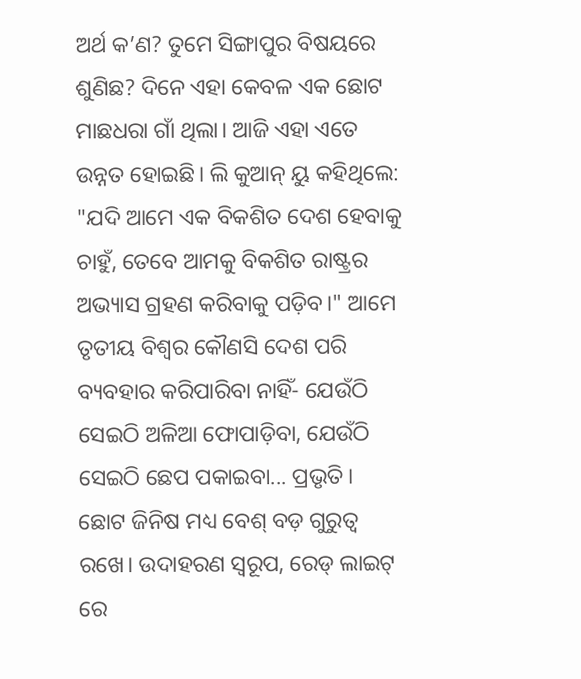ଅର୍ଥ କ’ଣ? ତୁମେ ସିଙ୍ଗାପୁର ବିଷୟରେ ଶୁଣିଛ? ଦିନେ ଏହା କେବଳ ଏକ ଛୋଟ ମାଛଧରା ଗାଁ ଥିଲା। ଆଜି ଏହା ଏତେ ଉନ୍ନତ ହୋଇଛି। ଲି କୁଆନ୍ ୟୁ କହିଥିଲେ: "ଯଦି ଆମେ ଏକ ବିକଶିତ ଦେଶ ହେବାକୁ ଚାହୁଁ, ତେବେ ଆମକୁ ବିକଶିତ ରାଷ୍ଟ୍ରର ଅଭ୍ୟାସ ଗ୍ରହଣ କରିବାକୁ ପଡ଼ିବ।" ଆମେ ତୃତୀୟ ବିଶ୍ୱର କୌଣସି ଦେଶ ପରି ବ୍ୟବହାର କରିପାରିବା ନାହିଁ- ଯେଉଁଠି ସେଇଠି ଅଳିଆ ଫୋପାଡ଼ିବା, ଯେଉଁଠି ସେଇଠି ଛେପ ପକାଇବା... ପ୍ରଭୃତି। ଛୋଟ ଜିନିଷ ମଧ୍ୟ ବେଶ୍ ବଡ଼ ଗୁରୁତ୍ୱ ରଖେ। ଉଦାହରଣ ସ୍ୱରୂପ, ରେଡ୍ ଲାଇଟ୍ ରେ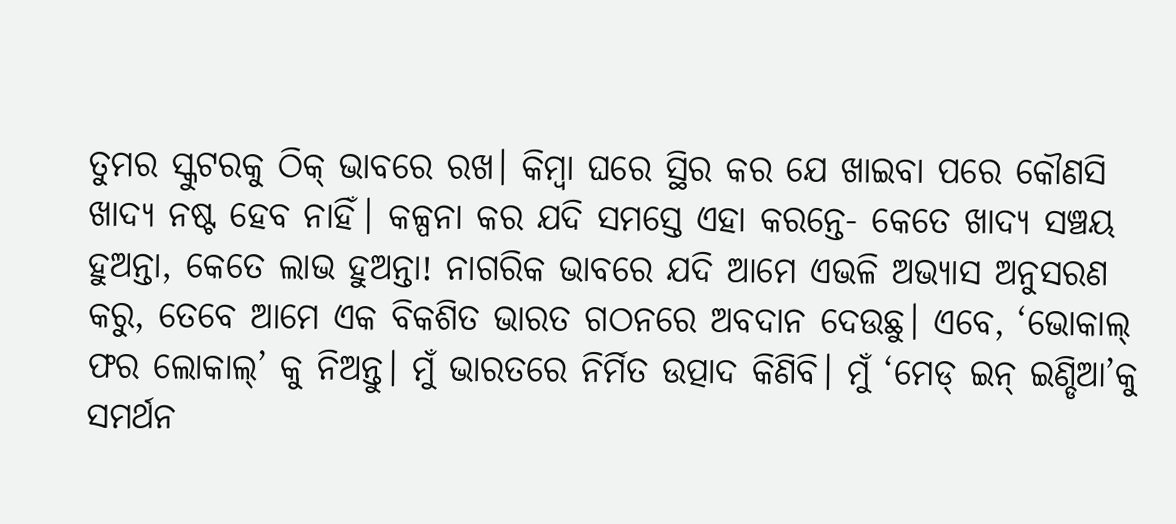ତୁମର ସ୍କୁଟରକୁ ଠିକ୍ ଭାବରେ ରଖ। କିମ୍ବା ଘରେ ସ୍ଥିର କର ଯେ ଖାଇବା ପରେ କୌଣସି ଖାଦ୍ୟ ନଷ୍ଟ ହେବ ନାହିଁ। କଳ୍ପନା କର ଯଦି ସମସ୍ତେ ଏହା କରନ୍ତେ- କେତେ ଖାଦ୍ୟ ସଞ୍ଚୟ ହୁଅନ୍ତା, କେତେ ଲାଭ ହୁଅନ୍ତା! ନାଗରିକ ଭାବରେ ଯଦି ଆମେ ଏଭଳି ଅଭ୍ୟାସ ଅନୁସରଣ କରୁ, ତେବେ ଆମେ ଏକ ବିକଶିତ ଭାରତ ଗଠନରେ ଅବଦାନ ଦେଉଛୁ। ଏବେ, ‘ଭୋକାଲ୍ ଫର ଲୋକାଲ୍’ କୁ ନିଅନ୍ତୁ। ମୁଁ ଭାରତରେ ନିର୍ମିତ ଉତ୍ପାଦ କିଣିବି। ମୁଁ ‘ମେଡ୍ ଇନ୍ ଇଣ୍ଡିଆ’କୁ ସମର୍ଥନ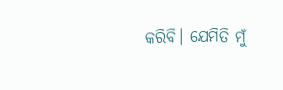କରିବି। ଯେମିତି ମୁଁ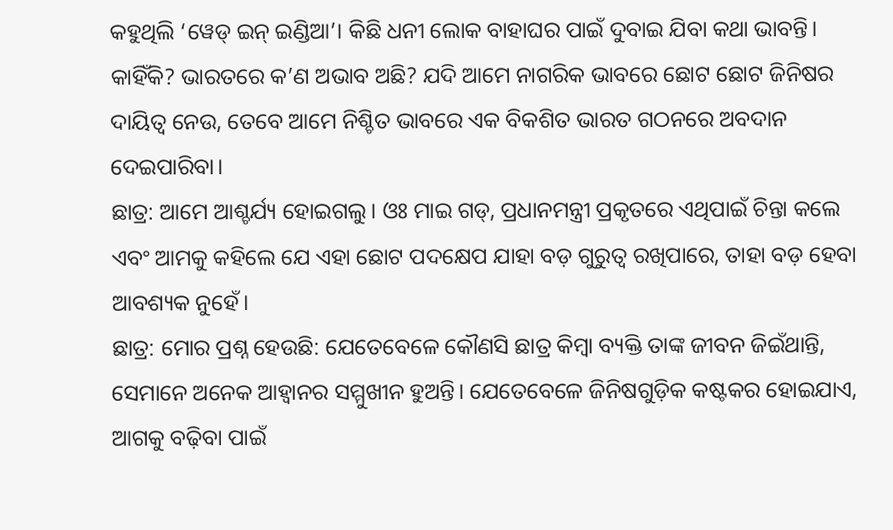କହୁଥିଲି ‘ୱେଡ୍ ଇନ୍ ଇଣ୍ଡିଆ’। କିଛି ଧନୀ ଲୋକ ବାହାଘର ପାଇଁ ଦୁବାଇ ଯିବା କଥା ଭାବନ୍ତି। କାହିଁକି? ଭାରତରେ କ’ଣ ଅଭାବ ଅଛି? ଯଦି ଆମେ ନାଗରିକ ଭାବରେ ଛୋଟ ଛୋଟ ଜିନିଷର ଦାୟିତ୍ୱ ନେଉ, ତେବେ ଆମେ ନିଶ୍ଚିତ ଭାବରେ ଏକ ବିକଶିତ ଭାରତ ଗଠନରେ ଅବଦାନ ଦେଇପାରିବା।
ଛାତ୍ର: ଆମେ ଆଶ୍ଚର୍ଯ୍ୟ ହୋଇଗଲୁ। ଓଃ ମାଇ ଗଡ୍, ପ୍ରଧାନମନ୍ତ୍ରୀ ପ୍ରକୃତରେ ଏଥିପାଇଁ ଚିନ୍ତା କଲେ ଏବଂ ଆମକୁ କହିଲେ ଯେ ଏହା ଛୋଟ ପଦକ୍ଷେପ ଯାହା ବଡ଼ ଗୁରୁତ୍ୱ ରଖିପାରେ, ତାହା ବଡ଼ ହେବା ଆବଶ୍ୟକ ନୁହେଁ।
ଛାତ୍ର: ମୋର ପ୍ରଶ୍ନ ହେଉଛି: ଯେତେବେଳେ କୌଣସି ଛାତ୍ର କିମ୍ବା ବ୍ୟକ୍ତି ତାଙ୍କ ଜୀବନ ଜିଇଁଥାନ୍ତି, ସେମାନେ ଅନେକ ଆହ୍ୱାନର ସମ୍ମୁଖୀନ ହୁଅନ୍ତି। ଯେତେବେଳେ ଜିନିଷଗୁଡ଼ିକ କଷ୍ଟକର ହୋଇଯାଏ, ଆଗକୁ ବଢ଼ିବା ପାଇଁ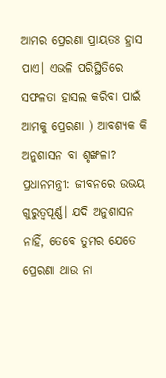ଆମର ପ୍ରେରଣା ପ୍ରାୟତଃ ହ୍ରାସ ପାଏ। ଏଭଳି ପରିସ୍ଥିତିରେ ସଫଳତା ହାସଲ କରିବା ପାଇଁ ଆମକୁ ପ୍ରେରଣା ) ଆବଶ୍ୟକ କି ଅନୁଶାସନ ବା ଶୃଙ୍ଖଳା?
ପ୍ରଧାନମନ୍ତ୍ରୀ: ଜୀବନରେ ଉଭୟ ଗୁରୁତ୍ୱପୂର୍ଣ୍ଣ। ଯଦି ଅନୁଶାସନ ନାହିଁ, ତେବେ ତୁମର ଯେତେ ପ୍ରେରଣା ଥାଉ ନା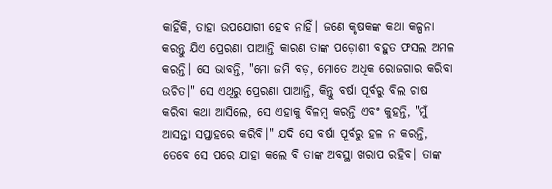କାହିଁକି, ତାହା ଉପଯୋଗୀ ହେବ ନାହିଁ। ଜଣେ କୃଷକଙ୍କ କଥା କଳ୍ପନା କରନ୍ତୁ ଯିଏ ପ୍ରେରଣା ପାଆନ୍ତି କାରଣ ତାଙ୍କ ପଡ଼ୋଶୀ ବହୁତ ଫସଲ ଅମଳ କରନ୍ତି। ସେ ଭାବନ୍ତି, "ମୋ ଜମି ବଡ଼, ମୋତେ ଅଧିକ ରୋଜଗାର କରିବା ଉଚିତ।" ସେ ଏଥିରୁ ପ୍ରେରଣା ପାଆନ୍ତି, କିନ୍ତୁ ବର୍ଷା ପୂର୍ବରୁ ବିଲ ଚାଷ କରିବା କଥା ଆସିଲେ, ସେ ଏହାକୁ ବିଳମ୍ବ କରନ୍ତି ଏବଂ କୁହନ୍ତି, "ମୁଁ ଆସନ୍ତା ସପ୍ତାହରେ କରିବି।" ଯଦି ସେ ବର୍ଷା ପୂର୍ବରୁ ହଳ ନ କରନ୍ତି, ତେବେ ସେ ପରେ ଯାହା କଲେ ବି ତାଙ୍କ ଅବସ୍ଥା ଖରାପ ରହିବ। ତାଙ୍କ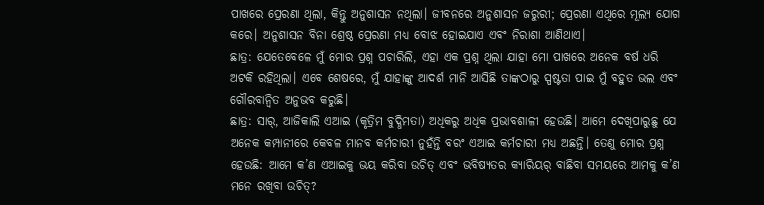ପାଖରେ ପ୍ରେରଣା ଥିଲା, କିନ୍ତୁ ଅନୁଶାସନ ନଥିଲା। ଜୀବନରେ ଅନୁଶାସନ ଜରୁରୀ; ପ୍ରେରଣା ଏଥିରେ ମୂଲ୍ୟ ଯୋଗ କରେ। ଅନୁଶାସନ ବିନା ଶ୍ରେଷ୍ଠ ପ୍ରେରଣା ମଧ୍ୟ ବୋଝ ହୋଇଯାଏ ଏବଂ ନିରାଶା ଆଣିଥାଏ।
ଛାତ୍ର: ଯେତେବେଳେ ମୁଁ ମୋର ପ୍ରଶ୍ନ ପଚାରିଲି, ଏହା ଏକ ପ୍ରଶ୍ନ ଥିଲା ଯାହା ମୋ ପାଖରେ ଅନେକ ବର୍ଷ ଧରି ଅଟକି ରହିଥିଲା। ଏବେ ଶେଷରେ, ମୁଁ ଯାହାଙ୍କୁ ଆଦର୍ଶ ମାନି ଆସିଛି ତାଙ୍କଠାରୁ ସ୍ପଷ୍ଟତା ପାଇ ମୁଁ ବହୁତ ଭଲ ଏବଂ ଗୌରବାନ୍ୱିତ ଅନୁଭବ କରୁଛି।
ଛାତ୍ର: ସାର୍, ଆଜିକାଲି ଏଆଇ (କୃତ୍ରିମ ବୁଦ୍ଧିମତା) ଅଧିକରୁ ଅଧିକ ପ୍ରଭାବଶାଳୀ ହେଉଛି। ଆମେ ଦେଖିପାରୁଛୁ ଯେ ଅନେକ କମ୍ପାନୀରେ କେବଳ ମାନବ କର୍ମଚାରୀ ନୁହଁନ୍ତି ବରଂ ଏଆଇ କର୍ମଚାରୀ ମଧ୍ୟ ଅଛନ୍ତି। ତେଣୁ ମୋର ପ୍ରଶ୍ନ ହେଉଛି: ଆମେ କ’ଣ ଏଆଇକୁ ଭୟ କରିବା ଉଚିତ୍ ଏବଂ ଭବିଷ୍ୟତର କ୍ୟାରିୟର୍ ବାଛିବା ସମୟରେ ଆମକୁ କ’ଣ ମନେ ରଖିବା ଉଚିତ୍?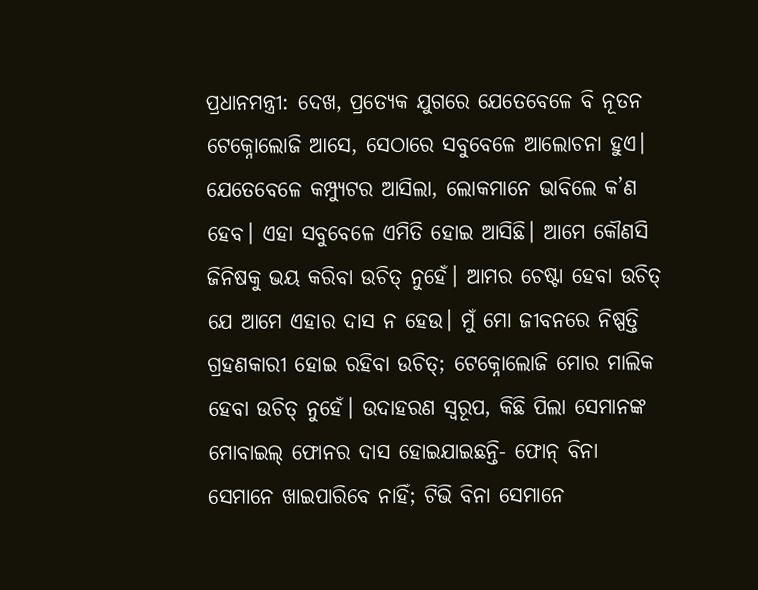ପ୍ରଧାନମନ୍ତ୍ରୀ: ଦେଖ, ପ୍ରତ୍ୟେକ ଯୁଗରେ ଯେତେବେଳେ ବି ନୂତନ ଟେକ୍ନୋଲୋଜି ଆସେ, ସେଠାରେ ସବୁବେଳେ ଆଲୋଚନା ହୁଏ। ଯେତେବେଳେ କମ୍ପ୍ୟୁଟର ଆସିଲା, ଲୋକମାନେ ଭାବିଲେ କ’ଣ ହେବ। ଏହା ସବୁବେଳେ ଏମିତି ହୋଇ ଆସିଛି। ଆମେ କୌଣସି ଜିନିଷକୁ ଭୟ କରିବା ଉଚିତ୍ ନୁହେଁ। ଆମର ଚେଷ୍ଟା ହେବା ଉଚିତ୍ ଯେ ଆମେ ଏହାର ଦାସ ନ ହେଉ। ମୁଁ ମୋ ଜୀବନରେ ନିଷ୍ପତ୍ତି ଗ୍ରହଣକାରୀ ହୋଇ ରହିବା ଉଚିତ୍; ଟେକ୍ନୋଲୋଜି ମୋର ମାଲିକ ହେବା ଉଚିତ୍ ନୁହେଁ। ଉଦାହରଣ ସ୍ୱରୂପ, କିଛି ପିଲା ସେମାନଙ୍କ ମୋବାଇଲ୍ ଫୋନର ଦାସ ହୋଇଯାଇଛନ୍ତି- ଫୋନ୍ ବିନା ସେମାନେ ଖାଇପାରିବେ ନାହିଁ; ଟିଭି ବିନା ସେମାନେ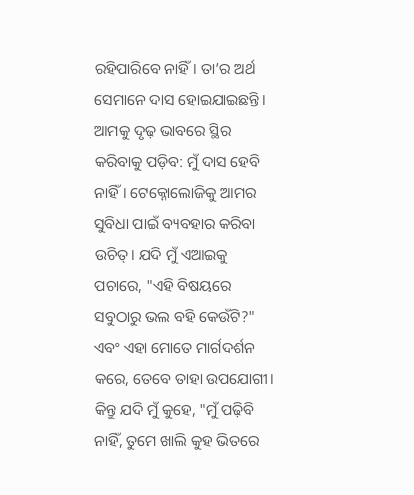ରହିପାରିବେ ନାହିଁ। ତା’ର ଅର୍ଥ ସେମାନେ ଦାସ ହୋଇଯାଇଛନ୍ତି। ଆମକୁ ଦୃଢ଼ ଭାବରେ ସ୍ଥିର କରିବାକୁ ପଡ଼ିବ: ମୁଁ ଦାସ ହେବି ନାହିଁ। ଟେକ୍ନୋଲୋଜିକୁ ଆମର ସୁବିଧା ପାଇଁ ବ୍ୟବହାର କରିବା ଉଚିତ୍। ଯଦି ମୁଁ ଏଆଇକୁ ପଚାରେ, "ଏହି ବିଷୟରେ ସବୁଠାରୁ ଭଲ ବହି କେଉଁଟି?" ଏବଂ ଏହା ମୋତେ ମାର୍ଗଦର୍ଶନ କରେ, ତେବେ ତାହା ଉପଯୋଗୀ। କିନ୍ତୁ ଯଦି ମୁଁ କୁହେ, "ମୁଁ ପଢ଼ିବି ନାହିଁ, ତୁମେ ଖାଲି କୁହ ଭିତରେ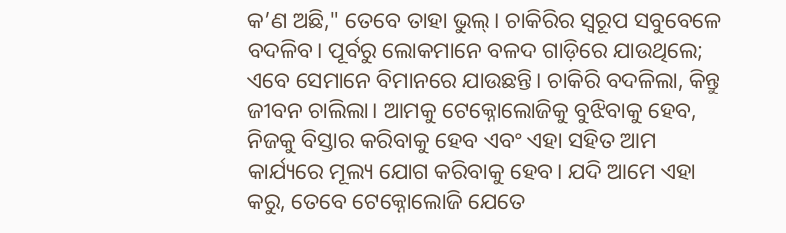କ’ଣ ଅଛି," ତେବେ ତାହା ଭୁଲ୍। ଚାକିରିର ସ୍ୱରୂପ ସବୁବେଳେ ବଦଳିବ। ପୂର୍ବରୁ ଲୋକମାନେ ବଳଦ ଗାଡ଼ିରେ ଯାଉଥିଲେ; ଏବେ ସେମାନେ ବିମାନରେ ଯାଉଛନ୍ତି। ଚାକିରି ବଦଳିଲା, କିନ୍ତୁ ଜୀବନ ଚାଲିଲା। ଆମକୁ ଟେକ୍ନୋଲୋଜିକୁ ବୁଝିବାକୁ ହେବ, ନିଜକୁ ବିସ୍ତାର କରିବାକୁ ହେବ ଏବଂ ଏହା ସହିତ ଆମ କାର୍ଯ୍ୟରେ ମୂଲ୍ୟ ଯୋଗ କରିବାକୁ ହେବ। ଯଦି ଆମେ ଏହା କରୁ, ତେବେ ଟେକ୍ନୋଲୋଜି ଯେତେ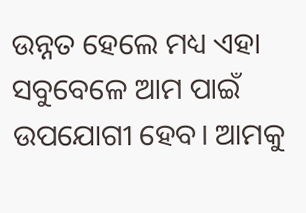ଉନ୍ନତ ହେଲେ ମଧ୍ୟ ଏହା ସବୁବେଳେ ଆମ ପାଇଁ ଉପଯୋଗୀ ହେବ। ଆମକୁ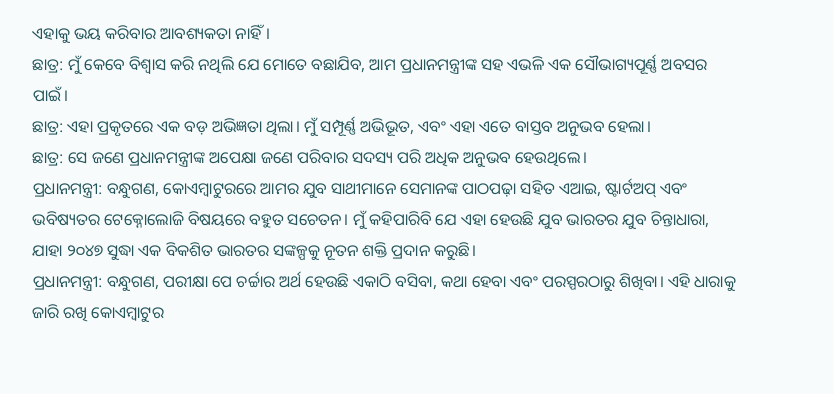ଏହାକୁ ଭୟ କରିବାର ଆବଶ୍ୟକତା ନାହିଁ।
ଛାତ୍ର: ମୁଁ କେବେ ବିଶ୍ୱାସ କରି ନଥିଲି ଯେ ମୋତେ ବଛାଯିବ, ଆମ ପ୍ରଧାନମନ୍ତ୍ରୀଙ୍କ ସହ ଏଭଳି ଏକ ସୌଭାଗ୍ୟପୂର୍ଣ୍ଣ ଅବସର ପାଇଁ।
ଛାତ୍ର: ଏହା ପ୍ରକୃତରେ ଏକ ବଡ଼ ଅଭିଜ୍ଞତା ଥିଲା। ମୁଁ ସମ୍ପୂର୍ଣ୍ଣ ଅଭିଭୂତ, ଏବଂ ଏହା ଏତେ ବାସ୍ତବ ଅନୁଭବ ହେଲା।
ଛାତ୍ର: ସେ ଜଣେ ପ୍ରଧାନମନ୍ତ୍ରୀଙ୍କ ଅପେକ୍ଷା ଜଣେ ପରିବାର ସଦସ୍ୟ ପରି ଅଧିକ ଅନୁଭବ ହେଉଥିଲେ।
ପ୍ରଧାନମନ୍ତ୍ରୀ: ବନ୍ଧୁଗଣ, କୋଏମ୍ବାଟୁରରେ ଆମର ଯୁବ ସାଥୀମାନେ ସେମାନଙ୍କ ପାଠପଢ଼ା ସହିତ ଏଆଇ, ଷ୍ଟାର୍ଟଅପ୍ ଏବଂ ଭବିଷ୍ୟତର ଟେକ୍ନୋଲୋଜି ବିଷୟରେ ବହୁତ ସଚେତନ। ମୁଁ କହିପାରିବି ଯେ ଏହା ହେଉଛି ଯୁବ ଭାରତର ଯୁବ ଚିନ୍ତାଧାରା, ଯାହା ୨୦୪୭ ସୁଦ୍ଧା ଏକ ବିକଶିତ ଭାରତର ସଙ୍କଳ୍ପକୁ ନୂତନ ଶକ୍ତି ପ୍ରଦାନ କରୁଛି।
ପ୍ରଧାନମନ୍ତ୍ରୀ: ବନ୍ଧୁଗଣ, ପରୀକ୍ଷା ପେ ଚର୍ଚ୍ଚାର ଅର୍ଥ ହେଉଛି ଏକାଠି ବସିବା, କଥା ହେବା ଏବଂ ପରସ୍ପରଠାରୁ ଶିଖିବା। ଏହି ଧାରାକୁ ଜାରି ରଖି କୋଏମ୍ବାଟୁର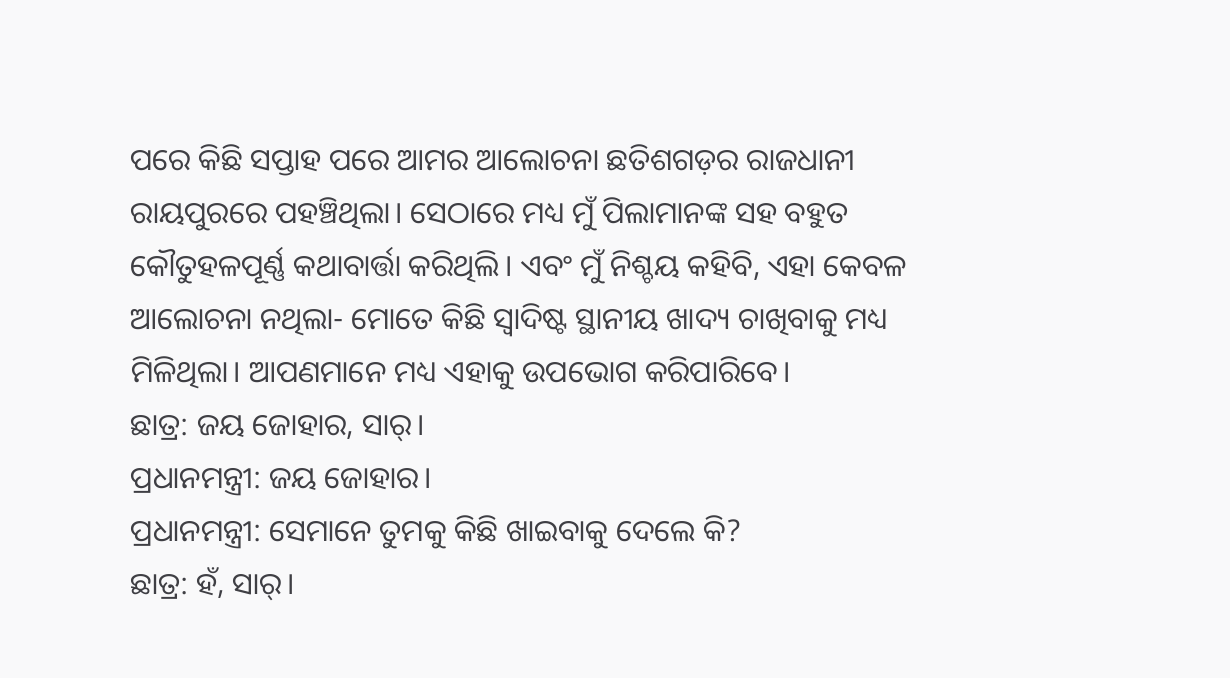ପରେ କିଛି ସପ୍ତାହ ପରେ ଆମର ଆଲୋଚନା ଛତିଶଗଡ଼ର ରାଜଧାନୀ ରାୟପୁରରେ ପହଞ୍ଚିଥିଲା। ସେଠାରେ ମଧ୍ୟ ମୁଁ ପିଲାମାନଙ୍କ ସହ ବହୁତ କୌତୁହଳପୂର୍ଣ୍ଣ କଥାବାର୍ତ୍ତା କରିଥିଲି। ଏବଂ ମୁଁ ନିଶ୍ଚୟ କହିବି, ଏହା କେବଳ ଆଲୋଚନା ନଥିଲା- ମୋତେ କିଛି ସ୍ୱାଦିଷ୍ଟ ସ୍ଥାନୀୟ ଖାଦ୍ୟ ଚାଖିବାକୁ ମଧ୍ୟ ମିଳିଥିଲା। ଆପଣମାନେ ମଧ୍ୟ ଏହାକୁ ଉପଭୋଗ କରିପାରିବେ।
ଛାତ୍ର: ଜୟ ଜୋହାର, ସାର୍।
ପ୍ରଧାନମନ୍ତ୍ରୀ: ଜୟ ଜୋହାର।
ପ୍ରଧାନମନ୍ତ୍ରୀ: ସେମାନେ ତୁମକୁ କିଛି ଖାଇବାକୁ ଦେଲେ କି?
ଛାତ୍ର: ହଁ, ସାର୍।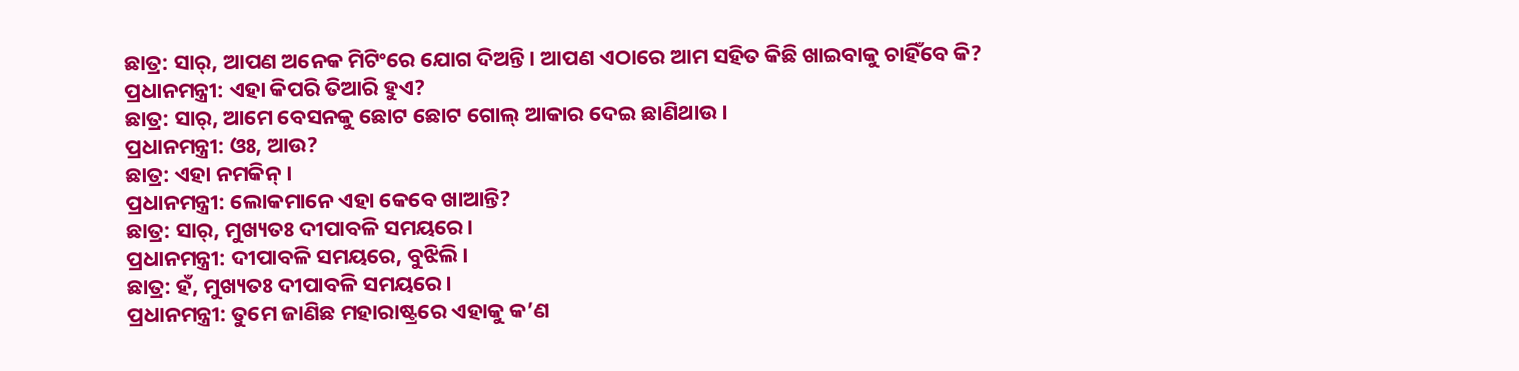ଛାତ୍ର: ସାର୍, ଆପଣ ଅନେକ ମିଟିଂରେ ଯୋଗ ଦିଅନ୍ତି। ଆପଣ ଏଠାରେ ଆମ ସହିତ କିଛି ଖାଇବାକୁ ଚାହିଁବେ କି?
ପ୍ରଧାନମନ୍ତ୍ରୀ: ଏହା କିପରି ତିଆରି ହୁଏ?
ଛାତ୍ର: ସାର୍, ଆମେ ବେସନକୁ ଛୋଟ ଛୋଟ ଗୋଲ୍ ଆକାର ଦେଇ ଛାଣିଥାଉ।
ପ୍ରଧାନମନ୍ତ୍ରୀ: ଓଃ, ଆଉ?
ଛାତ୍ର: ଏହା ନମକିନ୍।
ପ୍ରଧାନମନ୍ତ୍ରୀ: ଲୋକମାନେ ଏହା କେବେ ଖାଆନ୍ତି?
ଛାତ୍ର: ସାର୍, ମୁଖ୍ୟତଃ ଦୀପାବଳି ସମୟରେ।
ପ୍ରଧାନମନ୍ତ୍ରୀ: ଦୀପାବଳି ସମୟରେ, ବୁଝିଲି।
ଛାତ୍ର: ହଁ, ମୁଖ୍ୟତଃ ଦୀପାବଳି ସମୟରେ।
ପ୍ରଧାନମନ୍ତ୍ରୀ: ତୁମେ ଜାଣିଛ ମହାରାଷ୍ଟ୍ରରେ ଏହାକୁ କ’ଣ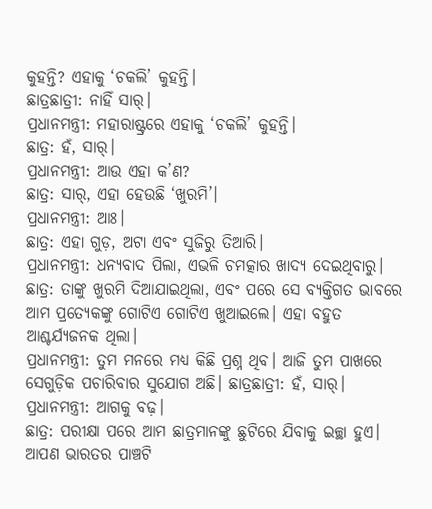କୁହନ୍ତି? ଏହାକୁ ‘ଚକଲି’ କୁହନ୍ତି।
ଛାତ୍ରଛାତ୍ରୀ: ନାହିଁ ସାର୍।
ପ୍ରଧାନମନ୍ତ୍ରୀ: ମହାରାଷ୍ଟ୍ରରେ ଏହାକୁ ‘ଚକଲି’ କୁହନ୍ତି।
ଛାତ୍ର: ହଁ, ସାର୍।
ପ୍ରଧାନମନ୍ତ୍ରୀ: ଆଉ ଏହା କ’ଣ?
ଛାତ୍ର: ସାର୍, ଏହା ହେଉଛି ‘ଖୁରମି’।
ପ୍ରଧାନମନ୍ତ୍ରୀ: ଆଃ।
ଛାତ୍ର: ଏହା ଗୁଡ଼, ଅଟା ଏବଂ ସୁଜିରୁ ତିଆରି।
ପ୍ରଧାନମନ୍ତ୍ରୀ: ଧନ୍ୟବାଦ ପିଲା, ଏଭଳି ଚମତ୍କାର ଖାଦ୍ୟ ଦେଇଥିବାରୁ।
ଛାତ୍ର: ତାଙ୍କୁ ଖୁରମି ଦିଆଯାଇଥିଲା, ଏବଂ ପରେ ସେ ବ୍ୟକ୍ତିଗତ ଭାବରେ ଆମ ପ୍ରତ୍ୟେକଙ୍କୁ ଗୋଟିଏ ଗୋଟିଏ ଖୁଆଇଲେ। ଏହା ବହୁତ ଆଶ୍ଚର୍ଯ୍ୟଜନକ ଥିଲା।
ପ୍ରଧାନମନ୍ତ୍ରୀ: ତୁମ ମନରେ ମଧ୍ୟ କିଛି ପ୍ରଶ୍ନ ଥିବ। ଆଜି ତୁମ ପାଖରେ ସେଗୁଡ଼ିକ ପଚାରିବାର ସୁଯୋଗ ଅଛି। ଛାତ୍ରଛାତ୍ରୀ: ହଁ, ସାର୍।
ପ୍ରଧାନମନ୍ତ୍ରୀ: ଆଗକୁ ବଢ଼।
ଛାତ୍ର: ପରୀକ୍ଷା ପରେ ଆମ ଛାତ୍ରମାନଙ୍କୁ ଛୁଟିରେ ଯିବାକୁ ଇଚ୍ଛା ହୁଏ। ଆପଣ ଭାରତର ପାଞ୍ଚଟି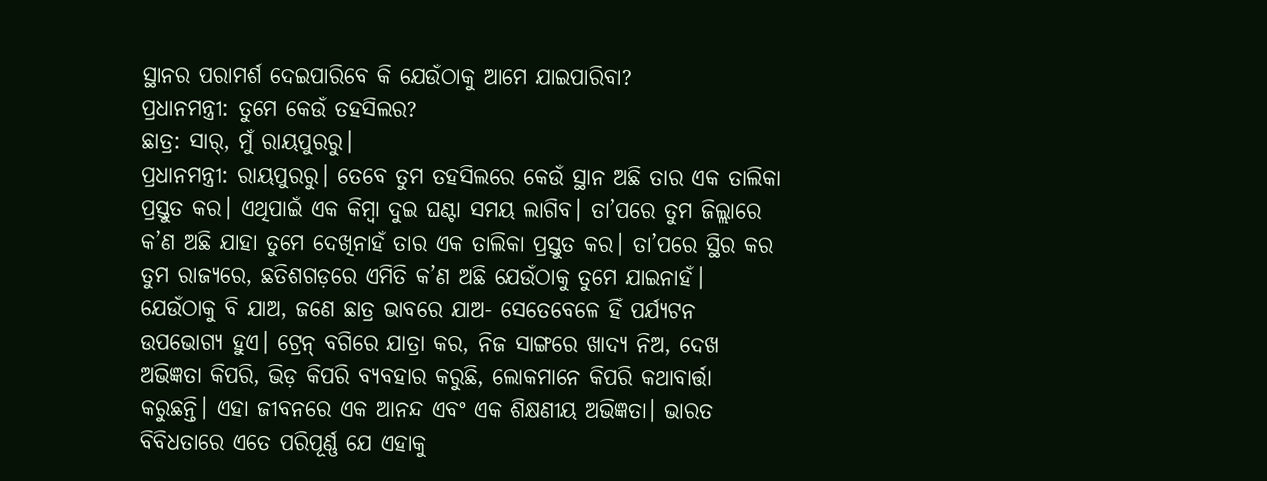ସ୍ଥାନର ପରାମର୍ଶ ଦେଇପାରିବେ କି ଯେଉଁଠାକୁ ଆମେ ଯାଇପାରିବା?
ପ୍ରଧାନମନ୍ତ୍ରୀ: ତୁମେ କେଉଁ ତହସିଲର?
ଛାତ୍ର: ସାର୍, ମୁଁ ରାୟପୁରରୁ।
ପ୍ରଧାନମନ୍ତ୍ରୀ: ରାୟପୁରରୁ। ତେବେ ତୁମ ତହସିଲରେ କେଉଁ ସ୍ଥାନ ଅଛି ତାର ଏକ ତାଲିକା ପ୍ରସ୍ତୁତ କର। ଏଥିପାଇଁ ଏକ କିମ୍ବା ଦୁଇ ଘଣ୍ଟା ସମୟ ଲାଗିବ। ତା’ପରେ ତୁମ ଜିଲ୍ଲାରେ କ’ଣ ଅଛି ଯାହା ତୁମେ ଦେଖିନାହଁ ତାର ଏକ ତାଲିକା ପ୍ରସ୍ତୁତ କର। ତା’ପରେ ସ୍ଥିର କର ତୁମ ରାଜ୍ୟରେ, ଛତିଶଗଡ଼ରେ ଏମିତି କ’ଣ ଅଛି ଯେଉଁଠାକୁ ତୁମେ ଯାଇନାହଁ। ଯେଉଁଠାକୁ ବି ଯାଅ, ଜଣେ ଛାତ୍ର ଭାବରେ ଯାଅ- ସେତେବେଳେ ହିଁ ପର୍ଯ୍ୟଟନ ଉପଭୋଗ୍ୟ ହୁଏ। ଟ୍ରେନ୍ ବଗିରେ ଯାତ୍ରା କର, ନିଜ ସାଙ୍ଗରେ ଖାଦ୍ୟ ନିଅ, ଦେଖ ଅଭିଜ୍ଞତା କିପରି, ଭିଡ଼ କିପରି ବ୍ୟବହାର କରୁଛି, ଲୋକମାନେ କିପରି କଥାବାର୍ତ୍ତା କରୁଛନ୍ତି। ଏହା ଜୀବନରେ ଏକ ଆନନ୍ଦ ଏବଂ ଏକ ଶିକ୍ଷଣୀୟ ଅଭିଜ୍ଞତା। ଭାରତ ବିବିଧତାରେ ଏତେ ପରିପୂର୍ଣ୍ଣ ଯେ ଏହାକୁ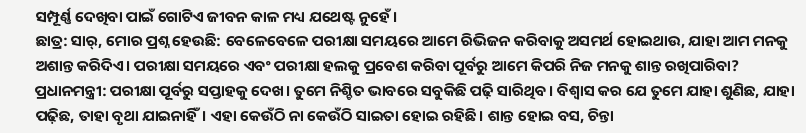ସମ୍ପୂର୍ଣ୍ଣ ଦେଖିବା ପାଇଁ ଗୋଟିଏ ଜୀବନ କାଳ ମଧ୍ୟ ଯଥେଷ୍ଟ ନୁହେଁ।
ଛାତ୍ର: ସାର୍, ମୋର ପ୍ରଶ୍ନ ହେଉଛି: ବେଳେବେଳେ ପରୀକ୍ଷା ସମୟରେ ଆମେ ରିଭିଜନ କରିବାକୁ ଅସମର୍ଥ ହୋଇଥାଉ, ଯାହା ଆମ ମନକୁ ଅଶାନ୍ତ କରିଦିଏ। ପରୀକ୍ଷା ସମୟରେ ଏବଂ ପରୀକ୍ଷା ହଲକୁ ପ୍ରବେଶ କରିବା ପୂର୍ବରୁ ଆମେ କିପରି ନିଜ ମନକୁ ଶାନ୍ତ ରଖିପାରିବା?
ପ୍ରଧାନମନ୍ତ୍ରୀ: ପରୀକ୍ଷା ପୂର୍ବରୁ ସପ୍ତାହକୁ ଦେଖ। ତୁମେ ନିଶ୍ଚିତ ଭାବରେ ସବୁକିଛି ପଢ଼ି ସାରିଥିବ। ବିଶ୍ୱାସ କର ଯେ ତୁମେ ଯାହା ଶୁଣିଛ, ଯାହା ପଢ଼ିଛ, ତାହା ବୃଥା ଯାଇନାହିଁ। ଏହା କେଉଁଠି ନା କେଉଁଠି ସାଇତା ହୋଇ ରହିଛି। ଶାନ୍ତ ହୋଇ ବସ, ଚିନ୍ତା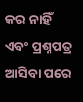କର ନାହିଁ ଏବଂ ପ୍ରଶ୍ନପତ୍ର ଆସିବା ପରେ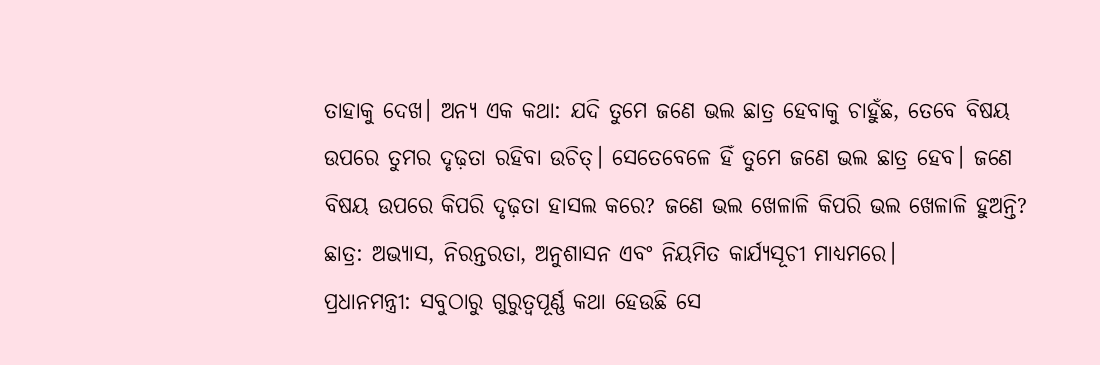ତାହାକୁ ଦେଖ। ଅନ୍ୟ ଏକ କଥା: ଯଦି ତୁମେ ଜଣେ ଭଲ ଛାତ୍ର ହେବାକୁ ଚାହୁଁଛ, ତେବେ ବିଷୟ ଉପରେ ତୁମର ଦୃଢ଼ତା ରହିବା ଉଚିତ୍। ସେତେବେଳେ ହିଁ ତୁମେ ଜଣେ ଭଲ ଛାତ୍ର ହେବ। ଜଣେ ବିଷୟ ଉପରେ କିପରି ଦୃଢ଼ତା ହାସଲ କରେ? ଜଣେ ଭଲ ଖେଳାଳି କିପରି ଭଲ ଖେଳାଳି ହୁଅନ୍ତି?
ଛାତ୍ର: ଅଭ୍ୟାସ, ନିରନ୍ତରତା, ଅନୁଶାସନ ଏବଂ ନିୟମିତ କାର୍ଯ୍ୟସୂଚୀ ମାଧ୍ୟମରେ।
ପ୍ରଧାନମନ୍ତ୍ରୀ: ସବୁଠାରୁ ଗୁରୁତ୍ୱପୂର୍ଣ୍ଣ କଥା ହେଉଛି ସେ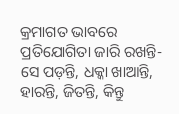କ୍ରମାଗତ ଭାବରେ ପ୍ରତିଯୋଗିତା ଜାରି ରଖନ୍ତି- ସେ ପଡ଼ନ୍ତି, ଧକ୍କା ଖାଆନ୍ତି, ହାରନ୍ତି, ଜିତନ୍ତି, କିନ୍ତୁ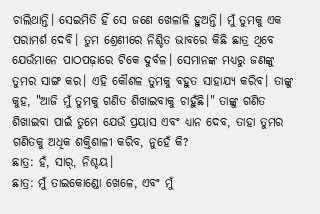ଚାଲିଥାନ୍ତି। ସେଇମିତି ହିଁ ସେ ଜଣେ ଖେଳାଳି ହୁଅନ୍ତି। ମୁଁ ତୁମକୁ ଏକ ପରାମର୍ଶ ଦେବି। ତୁମ ଶ୍ରେଣୀରେ ନିଶ୍ଚିତ ଭାବରେ କିଛି ଛାତ୍ର ଥିବେ ଯେଉଁମାନେ ପାଠପଢ଼ାରେ ଟିକେ ଦୁର୍ବଳ। ସେମାନଙ୍କ ମଧ୍ୟରୁ ଜଣଙ୍କୁ ତୁମର ସାଙ୍ଗ କର। ଏହି କୌଶଳ ତୁମକୁ ବହୁତ ସାହାଯ୍ୟ କରିବ। ତାଙ୍କୁ କୁହ, "ଆଜି ମୁଁ ତୁମକୁ ଗଣିତ ଶିଖାଇବାକୁ ଚାହୁଁଛି।" ତାଙ୍କୁ ଗଣିତ ଶିଖାଇବା ପାଇଁ ତୁମେ ଯେଉଁ ପ୍ରୟାସ ଏବଂ ଧ୍ୟାନ ଦେବ, ତାହା ତୁମର ଗଣିତକୁ ଅଧିକ ଶକ୍ତିଶାଳୀ କରିବ, ନୁହେଁ କି?
ଛାତ୍ର: ହଁ, ସାର୍, ନିଶ୍ଚୟ।
ଛାତ୍ର: ମୁଁ ତାଇକୋଣ୍ଡୋ ଖେଳେ, ଏବଂ ମୁଁ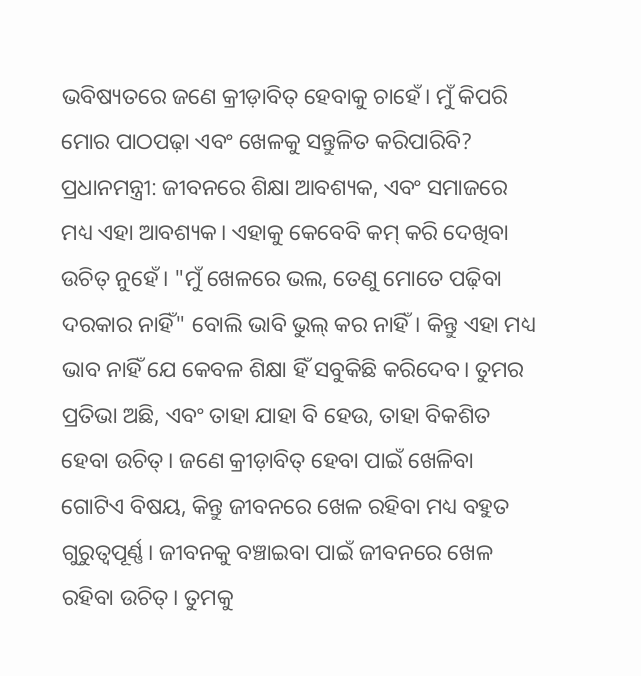ଭବିଷ୍ୟତରେ ଜଣେ କ୍ରୀଡ଼ାବିତ୍ ହେବାକୁ ଚାହେଁ। ମୁଁ କିପରି ମୋର ପାଠପଢ଼ା ଏବଂ ଖେଳକୁ ସନ୍ତୁଳିତ କରିପାରିବି?
ପ୍ରଧାନମନ୍ତ୍ରୀ: ଜୀବନରେ ଶିକ୍ଷା ଆବଶ୍ୟକ, ଏବଂ ସମାଜରେ ମଧ୍ୟ ଏହା ଆବଶ୍ୟକ। ଏହାକୁ କେବେବି କମ୍ କରି ଦେଖିବା ଉଚିତ୍ ନୁହେଁ। "ମୁଁ ଖେଳରେ ଭଲ, ତେଣୁ ମୋତେ ପଢ଼ିବା ଦରକାର ନାହିଁ" ବୋଲି ଭାବି ଭୁଲ୍ କର ନାହିଁ। କିନ୍ତୁ ଏହା ମଧ୍ୟ ଭାବ ନାହିଁ ଯେ କେବଳ ଶିକ୍ଷା ହିଁ ସବୁକିଛି କରିଦେବ। ତୁମର ପ୍ରତିଭା ଅଛି, ଏବଂ ତାହା ଯାହା ବି ହେଉ, ତାହା ବିକଶିତ ହେବା ଉଚିତ୍। ଜଣେ କ୍ରୀଡ଼ାବିତ୍ ହେବା ପାଇଁ ଖେଳିବା ଗୋଟିଏ ବିଷୟ, କିନ୍ତୁ ଜୀବନରେ ଖେଳ ରହିବା ମଧ୍ୟ ବହୁତ ଗୁରୁତ୍ୱପୂର୍ଣ୍ଣ। ଜୀବନକୁ ବଞ୍ଚାଇବା ପାଇଁ ଜୀବନରେ ଖେଳ ରହିବା ଉଚିତ୍। ତୁମକୁ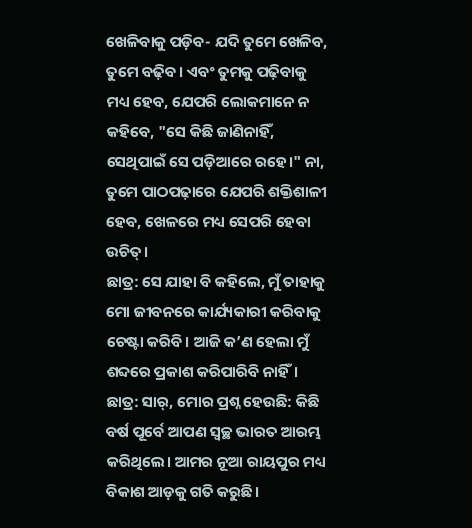ଖେଳିବାକୁ ପଡ଼ିବ- ଯଦି ତୁମେ ଖେଳିବ, ତୁମେ ବଢ଼ିବ। ଏବଂ ତୁମକୁ ପଢ଼ିବାକୁ ମଧ୍ୟ ହେବ, ଯେପରି ଲୋକମାନେ ନ କହିବେ, "ସେ କିଛି ଜାଣିନାହିଁ, ସେଥିପାଇଁ ସେ ପଡ଼ିଆରେ ରହେ।" ନା, ତୁମେ ପାଠପଢ଼ାରେ ଯେପରି ଶକ୍ତିଶାଳୀ ହେବ, ଖେଳରେ ମଧ୍ୟ ସେପରି ହେବା ଉଚିତ୍।
ଛାତ୍ର: ସେ ଯାହା ବି କହିଲେ, ମୁଁ ତାହାକୁ ମୋ ଜୀବନରେ କାର୍ଯ୍ୟକାରୀ କରିବାକୁ ଚେଷ୍ଟା କରିବି। ଆଜି କ’ଣ ହେଲା ମୁଁ ଶବ୍ଦରେ ପ୍ରକାଶ କରିପାରିବି ନାହିଁ।
ଛାତ୍ର: ସାର୍, ମୋର ପ୍ରଶ୍ନ ହେଉଛି: କିଛି ବର୍ଷ ପୂର୍ବେ ଆପଣ ସ୍ୱଚ୍ଛ ଭାରତ ଆରମ୍ଭ କରିଥିଲେ। ଆମର ନୂଆ ରାୟପୁର ମଧ୍ୟ ବିକାଶ ଆଡ଼କୁ ଗତି କରୁଛି।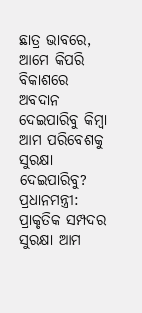ଛାତ୍ର ଭାବରେ, ଆମେ କିପରି ବିକାଶରେ ଅବଦାନ ଦେଇପାରିବୁ କିମ୍ବା ଆମ ପରିବେଶକୁ ସୁରକ୍ଷା ଦେଇପାରିବୁ?
ପ୍ରଧାନମନ୍ତ୍ରୀ: ପ୍ରାକୃତିକ ସମ୍ପଦର ସୁରକ୍ଷା ଆମ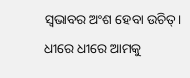ସ୍ୱଭାବର ଅଂଶ ହେବା ଉଚିତ୍। ଧୀରେ ଧୀରେ ଆମକୁ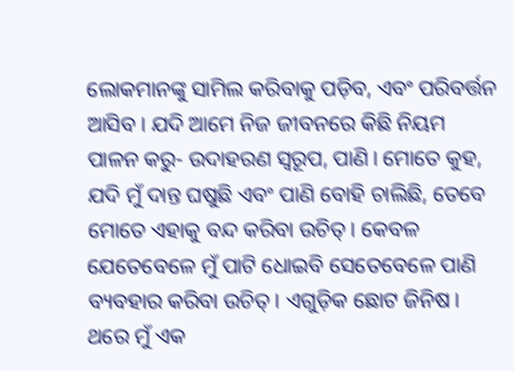ଲୋକମାନଙ୍କୁ ସାମିଲ କରିବାକୁ ପଡ଼ିବ, ଏବଂ ପରିବର୍ତ୍ତନ ଆସିବ। ଯଦି ଆମେ ନିଜ ଜୀବନରେ କିଛି ନିୟମ ପାଳନ କରୁ- ଉଦାହରଣ ସ୍ୱରୂପ, ପାଣି। ମୋତେ କୁହ, ଯଦି ମୁଁ ଦାନ୍ତ ଘଷୁଛି ଏବଂ ପାଣି ବୋହି ଚାଲିଛି, ତେବେ ମୋତେ ଏହାକୁ ବନ୍ଦ କରିବା ଉଚିତ୍। କେବଳ ଯେତେବେଳେ ମୁଁ ପାଟି ଧୋଇବି ସେତେବେଳେ ପାଣି ବ୍ୟବହାର କରିବା ଉଚିତ୍। ଏଗୁଡ଼ିକ ଛୋଟ ଜିନିଷ। ଥରେ ମୁଁ ଏକ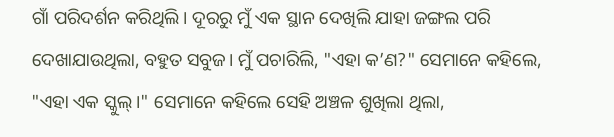ଗାଁ ପରିଦର୍ଶନ କରିଥିଲି। ଦୂରରୁ ମୁଁ ଏକ ସ୍ଥାନ ଦେଖିଲି ଯାହା ଜଙ୍ଗଲ ପରି ଦେଖାଯାଉଥିଲା, ବହୁତ ସବୁଜ। ମୁଁ ପଚାରିଲି, "ଏହା କ’ଣ?" ସେମାନେ କହିଲେ, "ଏହା ଏକ ସ୍କୁଲ୍।" ସେମାନେ କହିଲେ ସେହି ଅଞ୍ଚଳ ଶୁଖିଲା ଥିଲା,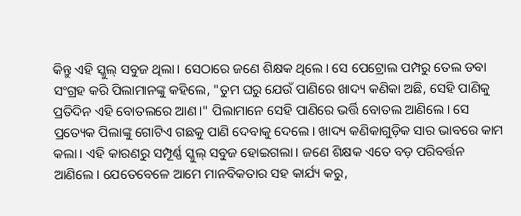କିନ୍ତୁ ଏହି ସ୍କୁଲ୍ ସବୁଜ ଥିଲା। ସେଠାରେ ଜଣେ ଶିକ୍ଷକ ଥିଲେ। ସେ ପେଟ୍ରୋଲ ପମ୍ପରୁ ତେଲ ଡବା ସଂଗ୍ରହ କରି ପିଲାମାନଙ୍କୁ କହିଲେ, "ତୁମ ଘରୁ ଯେଉଁ ପାଣିରେ ଖାଦ୍ୟ କଣିକା ଅଛି, ସେହି ପାଣିକୁ ପ୍ରତିଦିନ ଏହି ବୋତଲରେ ଆଣ।" ପିଲାମାନେ ସେହି ପାଣିରେ ଭର୍ତ୍ତି ବୋତଲ ଆଣିଲେ। ସେ ପ୍ରତ୍ୟେକ ପିଲାଙ୍କୁ ଗୋଟିଏ ଗଛକୁ ପାଣି ଦେବାକୁ ଦେଲେ। ଖାଦ୍ୟ କଣିକାଗୁଡ଼ିକ ସାର ଭାବରେ କାମ କଲା। ଏହି କାରଣରୁ ସମ୍ପୂର୍ଣ୍ଣ ସ୍କୁଲ୍ ସବୁଜ ହୋଇଗଲା। ଜଣେ ଶିକ୍ଷକ ଏତେ ବଡ଼ ପରିବର୍ତ୍ତନ ଆଣିଲେ। ଯେତେବେଳେ ଆମେ ମାନବିକତାର ସହ କାର୍ଯ୍ୟ କରୁ,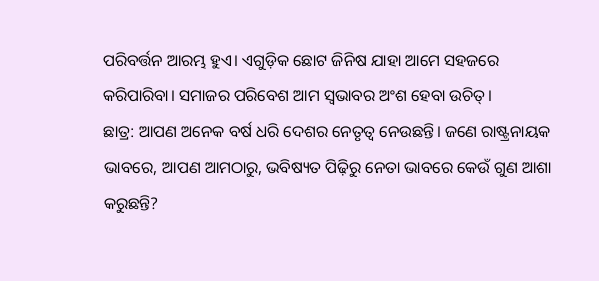ପରିବର୍ତ୍ତନ ଆରମ୍ଭ ହୁଏ। ଏଗୁଡ଼ିକ ଛୋଟ ଜିନିଷ ଯାହା ଆମେ ସହଜରେ କରିପାରିବା। ସମାଜର ପରିବେଶ ଆମ ସ୍ୱଭାବର ଅଂଶ ହେବା ଉଚିତ୍।
ଛାତ୍ର: ଆପଣ ଅନେକ ବର୍ଷ ଧରି ଦେଶର ନେତୃତ୍ୱ ନେଉଛନ୍ତି। ଜଣେ ରାଷ୍ଟ୍ରନାୟକ ଭାବରେ, ଆପଣ ଆମଠାରୁ, ଭବିଷ୍ୟତ ପିଢ଼ିରୁ ନେତା ଭାବରେ କେଉଁ ଗୁଣ ଆଶା କରୁଛନ୍ତି?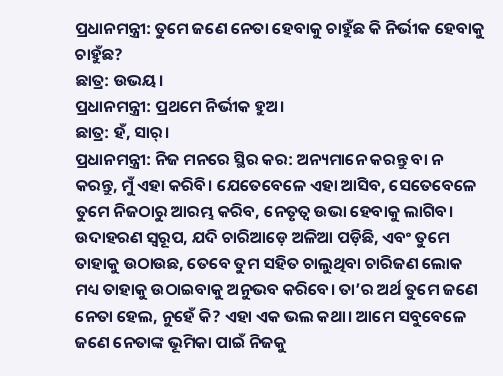ପ୍ରଧାନମନ୍ତ୍ରୀ: ତୁମେ ଜଣେ ନେତା ହେବାକୁ ଚାହୁଁଛ କି ନିର୍ଭୀକ ହେବାକୁ ଚାହୁଁଛ?
ଛାତ୍ର: ଉଭୟ।
ପ୍ରଧାନମନ୍ତ୍ରୀ: ପ୍ରଥମେ ନିର୍ଭୀକ ହୁଅ।
ଛାତ୍ର: ହଁ, ସାର୍।
ପ୍ରଧାନମନ୍ତ୍ରୀ: ନିଜ ମନରେ ସ୍ଥିର କର: ଅନ୍ୟମାନେ କରନ୍ତୁ ବା ନ କରନ୍ତୁ, ମୁଁ ଏହା କରିବି। ଯେତେବେଳେ ଏହା ଆସିବ, ସେତେବେଳେ ତୁମେ ନିଜଠାରୁ ଆରମ୍ଭ କରିବ, ନେତୃତ୍ୱ ଉଭା ହେବାକୁ ଲାଗିବ। ଉଦାହରଣ ସ୍ୱରୂପ, ଯଦି ଚାରିଆଡ଼େ ଅଳିଆ ପଡ଼ିଛି, ଏବଂ ତୁମେ ତାହାକୁ ଉଠାଉଛ, ତେବେ ତୁମ ସହିତ ଚାଲୁଥିବା ଚାରିଜଣ ଲୋକ ମଧ୍ୟ ତାହାକୁ ଉଠାଇବାକୁ ଅନୁଭବ କରିବେ। ତା’ର ଅର୍ଥ ତୁମେ ଜଣେ ନେତା ହେଲ, ନୁହେଁ କି? ଏହା ଏକ ଭଲ କଥା। ଆମେ ସବୁବେଳେ ଜଣେ ନେତାଙ୍କ ଭୂମିକା ପାଇଁ ନିଜକୁ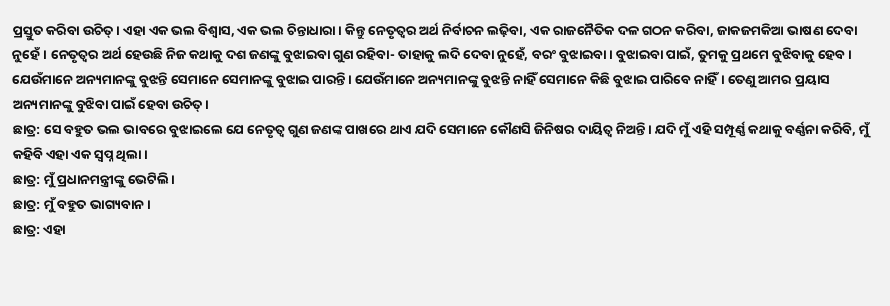ପ୍ରସ୍ତୁତ କରିବା ଉଚିତ୍। ଏହା ଏକ ଭଲ ବିଶ୍ୱାସ, ଏକ ଭଲ ଚିନ୍ତାଧାରା। କିନ୍ତୁ ନେତୃତ୍ୱର ଅର୍ଥ ନିର୍ବାଚନ ଲଢ଼ିବା, ଏକ ରାଜନୈତିକ ଦଳ ଗଠନ କରିବା, ଜାକଜମକିଆ ଭାଷଣ ଦେବା ନୁହେଁ। ନେତୃତ୍ୱର ଅର୍ଥ ହେଉଛି ନିଜ କଥାକୁ ଦଶ ଜଣଙ୍କୁ ବୁଝାଇବା ଗୁଣ ରହିବା- ତାହାକୁ ଲଦି ଦେବା ନୁହେଁ, ବରଂ ବୁଝାଇବା। ବୁଝାଇବା ପାଇଁ, ତୁମକୁ ପ୍ରଥମେ ବୁଝିବାକୁ ହେବ। ଯେଉଁମାନେ ଅନ୍ୟମାନଙ୍କୁ ବୁଝନ୍ତି ସେମାନେ ସେମାନଙ୍କୁ ବୁଝାଇ ପାରନ୍ତି। ଯେଉଁମାନେ ଅନ୍ୟମାନଙ୍କୁ ବୁଝନ୍ତି ନାହିଁ ସେମାନେ କିଛି ବୁଝାଇ ପାରିବେ ନାହିଁ। ତେଣୁ ଆମର ପ୍ରୟାସ ଅନ୍ୟମାନଙ୍କୁ ବୁଝିବା ପାଇଁ ହେବା ଉଚିତ୍।
ଛାତ୍ର: ସେ ବହୁତ ଭଲ ଭାବରେ ବୁଝାଇଲେ ଯେ ନେତୃତ୍ୱ ଗୁଣ ଜଣଙ୍କ ପାଖରେ ଥାଏ ଯଦି ସେମାନେ କୌଣସି ଜିନିଷର ଦାୟିତ୍ୱ ନିଅନ୍ତି। ଯଦି ମୁଁ ଏହି ସମ୍ପୂର୍ଣ୍ଣ କଥାକୁ ବର୍ଣ୍ଣନା କରିବି, ମୁଁ କହିବି ଏହା ଏକ ସ୍ୱପ୍ନ ଥିଲା।
ଛାତ୍ର: ମୁଁ ପ୍ରଧାନମନ୍ତ୍ରୀଙ୍କୁ ଭେଟିଲି।
ଛାତ୍ର: ମୁଁ ବହୁତ ଭାଗ୍ୟବାନ।
ଛାତ୍ର: ଏହା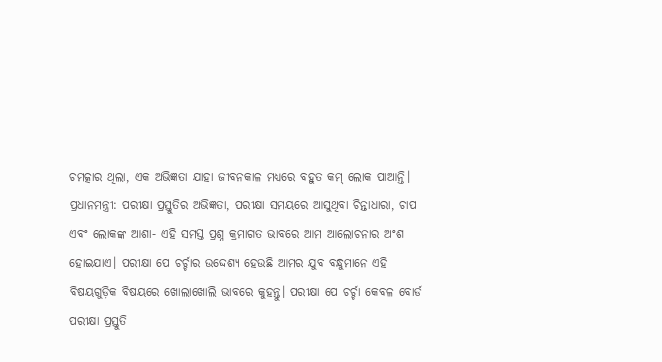ଚମତ୍କାର ଥିଲା, ଏକ ଅଭିଜ୍ଞତା ଯାହା ଜୀବନକାଳ ମଧ୍ୟରେ ବହୁତ କମ୍ ଲୋକ ପାଆନ୍ତି।
ପ୍ରଧାନମନ୍ତ୍ରୀ: ପରୀକ୍ଷା ପ୍ରସ୍ତୁତିର ଅଭିଜ୍ଞତା, ପରୀକ୍ଷା ସମୟରେ ଆସୁଥିବା ଚିନ୍ତାଧାରା, ଚାପ ଏବଂ ଲୋକଙ୍କ ଆଶା- ଏହି ସମସ୍ତ ପ୍ରଶ୍ନ କ୍ରମାଗତ ଭାବରେ ଆମ ଆଲୋଚନାର ଅଂଶ ହୋଇଯାଏ। ପରୀକ୍ଷା ପେ ଚର୍ଚ୍ଚାର ଉଦ୍ଦେଶ୍ୟ ହେଉଛି ଆମର ଯୁବ ବନ୍ଧୁମାନେ ଏହି ବିଷୟଗୁଡ଼ିକ ବିଷୟରେ ଖୋଲାଖୋଲି ଭାବରେ କୁହନ୍ତୁ। ପରୀକ୍ଷା ପେ ଚର୍ଚ୍ଚା କେବଳ ବୋର୍ଡ ପରୀକ୍ଷା ପ୍ରସ୍ତୁତି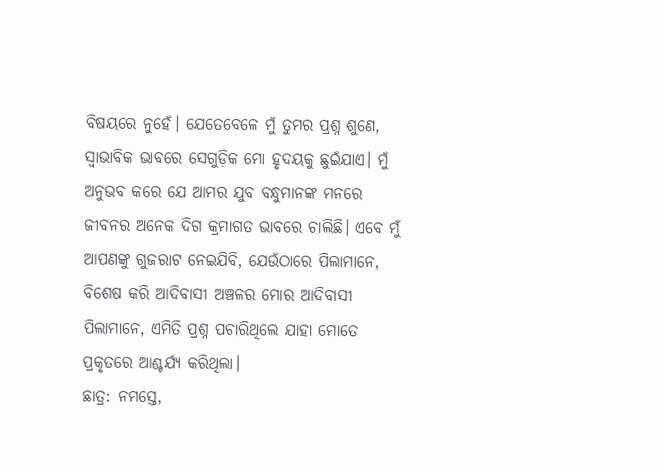ବିଷୟରେ ନୁହେଁ। ଯେତେବେଳେ ମୁଁ ତୁମର ପ୍ରଶ୍ନ ଶୁଣେ, ସ୍ୱାଭାବିକ ଭାବରେ ସେଗୁଡ଼ିକ ମୋ ହୃଦୟକୁ ଛୁଇଁଯାଏ। ମୁଁ ଅନୁଭବ କରେ ଯେ ଆମର ଯୁବ ବନ୍ଧୁମାନଙ୍କ ମନରେ ଜୀବନର ଅନେକ ଦିଗ କ୍ରମାଗତ ଭାବରେ ଚାଲିଛି। ଏବେ ମୁଁ ଆପଣଙ୍କୁ ଗୁଜରାଟ ନେଇଯିବି, ଯେଉଁଠାରେ ପିଲାମାନେ, ବିଶେଷ କରି ଆଦିବାସୀ ଅଞ୍ଚଳର ମୋର ଆଦିବାସୀ ପିଲାମାନେ, ଏମିତି ପ୍ରଶ୍ନ ପଚାରିଥିଲେ ଯାହା ମୋତେ ପ୍ରକୃତରେ ଆଶ୍ଚର୍ଯ୍ୟ କରିଥିଲା।
ଛାତ୍ର: ନମସ୍ତେ,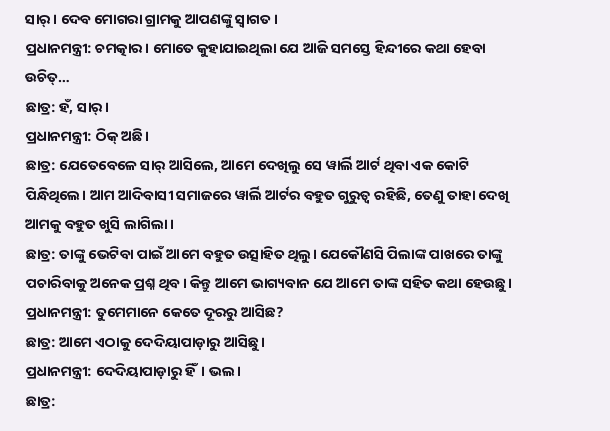ସାର୍। ଦେବ ମୋଗରା ଗ୍ରାମକୁ ଆପଣଙ୍କୁ ସ୍ୱାଗତ।
ପ୍ରଧାନମନ୍ତ୍ରୀ: ଚମତ୍କାର। ମୋତେ କୁହାଯାଇଥିଲା ଯେ ଆଜି ସମସ୍ତେ ହିନ୍ଦୀରେ କଥା ହେବା ଉଚିତ୍…
ଛାତ୍ର: ହଁ, ସାର୍।
ପ୍ରଧାନମନ୍ତ୍ରୀ: ଠିକ୍ ଅଛି।
ଛାତ୍ର: ଯେତେବେଳେ ସାର୍ ଆସିଲେ, ଆମେ ଦେଖିଲୁ ସେ ୱାର୍ଲି ଆର୍ଟ ଥିବା ଏକ କୋଟି ପିନ୍ଧିଥିଲେ। ଆମ ଆଦିବାସୀ ସମାଜରେ ୱାର୍ଲି ଆର୍ଟର ବହୁତ ଗୁରୁତ୍ୱ ରହିଛି, ତେଣୁ ତାହା ଦେଖି ଆମକୁ ବହୁତ ଖୁସି ଲାଗିଲା।
ଛାତ୍ର: ତାଙ୍କୁ ଭେଟିବା ପାଇଁ ଆମେ ବହୁତ ଉତ୍ସାହିତ ଥିଲୁ। ଯେକୌଣସି ପିଲାଙ୍କ ପାଖରେ ତାଙ୍କୁ ପଚାରିବାକୁ ଅନେକ ପ୍ରଶ୍ନ ଥିବ। କିନ୍ତୁ ଆମେ ଭାଗ୍ୟବାନ ଯେ ଆମେ ତାଙ୍କ ସହିତ କଥା ହେଉଛୁ।
ପ୍ରଧାନମନ୍ତ୍ରୀ: ତୁମେମାନେ କେତେ ଦୂରରୁ ଆସିଛ?
ଛାତ୍ର: ଆମେ ଏଠାକୁ ଦେଦିୟାପାଡ଼ାରୁ ଆସିଛୁ।
ପ୍ରଧାନମନ୍ତ୍ରୀ: ଦେଦିୟାପାଡ଼ାରୁ ହିଁ। ଭଲ।
ଛାତ୍ର: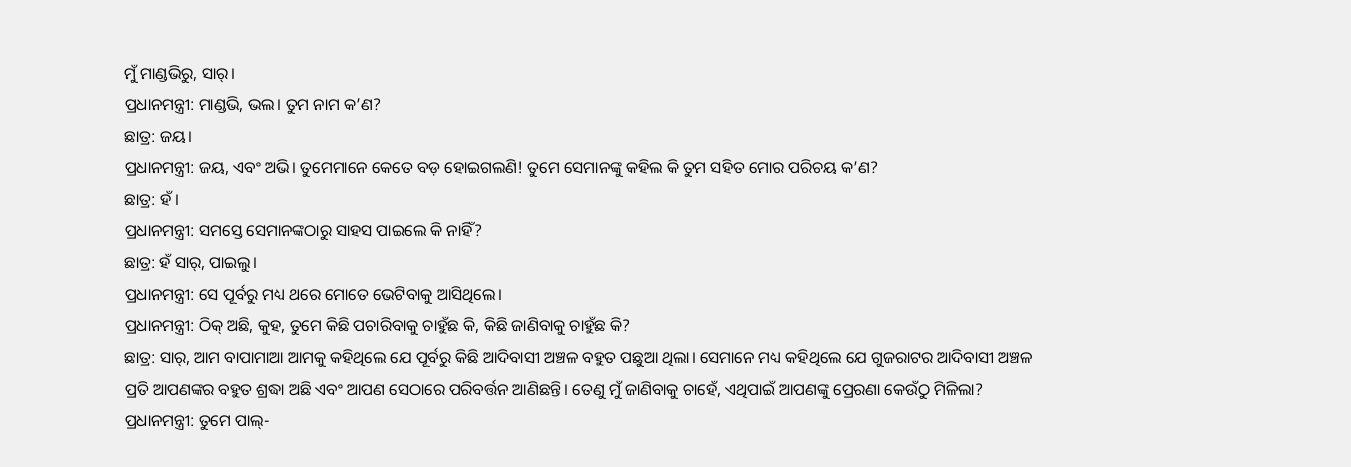ମୁଁ ମାଣ୍ଡଭିରୁ, ସାର୍।
ପ୍ରଧାନମନ୍ତ୍ରୀ: ମାଣ୍ଡଭି, ଭଲ। ତୁମ ନାମ କ’ଣ?
ଛାତ୍ର: ଜୟ।
ପ୍ରଧାନମନ୍ତ୍ରୀ: ଜୟ, ଏବଂ ଅଭି। ତୁମେମାନେ କେତେ ବଡ଼ ହୋଇଗଲଣି! ତୁମେ ସେମାନଙ୍କୁ କହିଲ କି ତୁମ ସହିତ ମୋର ପରିଚୟ କ’ଣ?
ଛାତ୍ର: ହଁ।
ପ୍ରଧାନମନ୍ତ୍ରୀ: ସମସ୍ତେ ସେମାନଙ୍କଠାରୁ ସାହସ ପାଇଲେ କି ନାହିଁ?
ଛାତ୍ର: ହଁ ସାର୍, ପାଇଲୁ।
ପ୍ରଧାନମନ୍ତ୍ରୀ: ସେ ପୂର୍ବରୁ ମଧ୍ୟ ଥରେ ମୋତେ ଭେଟିବାକୁ ଆସିଥିଲେ।
ପ୍ରଧାନମନ୍ତ୍ରୀ: ଠିକ୍ ଅଛି, କୁହ, ତୁମେ କିଛି ପଚାରିବାକୁ ଚାହୁଁଛ କି, କିଛି ଜାଣିବାକୁ ଚାହୁଁଛ କି?
ଛାତ୍ର: ସାର୍, ଆମ ବାପାମାଆ ଆମକୁ କହିଥିଲେ ଯେ ପୂର୍ବରୁ କିଛି ଆଦିବାସୀ ଅଞ୍ଚଳ ବହୁତ ପଛୁଆ ଥିଲା। ସେମାନେ ମଧ୍ୟ କହିଥିଲେ ଯେ ଗୁଜରାଟର ଆଦିବାସୀ ଅଞ୍ଚଳ ପ୍ରତି ଆପଣଙ୍କର ବହୁତ ଶ୍ରଦ୍ଧା ଅଛି ଏବଂ ଆପଣ ସେଠାରେ ପରିବର୍ତ୍ତନ ଆଣିଛନ୍ତି। ତେଣୁ ମୁଁ ଜାଣିବାକୁ ଚାହେଁ, ଏଥିପାଇଁ ଆପଣଙ୍କୁ ପ୍ରେରଣା କେଉଁଠୁ ମିଳିଲା?
ପ୍ରଧାନମନ୍ତ୍ରୀ: ତୁମେ ପାଲ୍-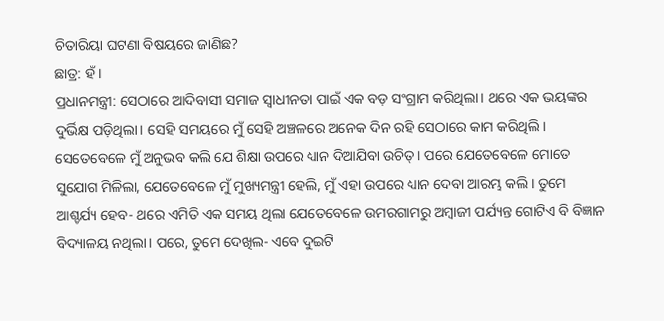ଚିତାରିୟା ଘଟଣା ବିଷୟରେ ଜାଣିଛ?
ଛାତ୍ର: ହଁ।
ପ୍ରଧାନମନ୍ତ୍ରୀ: ସେଠାରେ ଆଦିବାସୀ ସମାଜ ସ୍ୱାଧୀନତା ପାଇଁ ଏକ ବଡ଼ ସଂଗ୍ରାମ କରିଥିଲା। ଥରେ ଏକ ଭୟଙ୍କର ଦୁର୍ଭିକ୍ଷ ପଡ଼ିଥିଲା। ସେହି ସମୟରେ ମୁଁ ସେହି ଅଞ୍ଚଳରେ ଅନେକ ଦିନ ରହି ସେଠାରେ କାମ କରିଥିଲି। ସେତେବେଳେ ମୁଁ ଅନୁଭବ କଲି ଯେ ଶିକ୍ଷା ଉପରେ ଧ୍ୟାନ ଦିଆଯିବା ଉଚିତ୍। ପରେ ଯେତେବେଳେ ମୋତେ ସୁଯୋଗ ମିଳିଲା, ଯେତେବେଳେ ମୁଁ ମୁଖ୍ୟମନ୍ତ୍ରୀ ହେଲି, ମୁଁ ଏହା ଉପରେ ଧ୍ୟାନ ଦେବା ଆରମ୍ଭ କଲି। ତୁମେ ଆଶ୍ଚର୍ଯ୍ୟ ହେବ- ଥରେ ଏମିତି ଏକ ସମୟ ଥିଲା ଯେତେବେଳେ ଉମରଗାମରୁ ଅମ୍ବାଜୀ ପର୍ଯ୍ୟନ୍ତ ଗୋଟିଏ ବି ବିଜ୍ଞାନ ବିଦ୍ୟାଳୟ ନଥିଲା। ପରେ, ତୁମେ ଦେଖିଲ- ଏବେ ଦୁଇଟି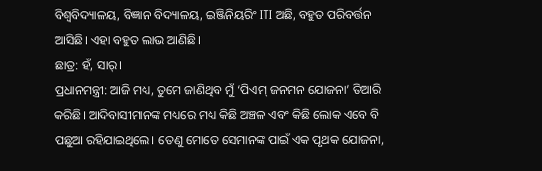ବିଶ୍ୱବିଦ୍ୟାଳୟ, ବିଜ୍ଞାନ ବିଦ୍ୟାଳୟ, ଇଞ୍ଜିନିୟରିଂ ITI ଅଛି, ବହୁତ ପରିବର୍ତ୍ତନ ଆସିଛି। ଏହା ବହୁତ ଲାଭ ଆଣିଛି।
ଛାତ୍ର: ହଁ, ସାର୍।
ପ୍ରଧାନମନ୍ତ୍ରୀ: ଆଜି ମଧ୍ୟ, ତୁମେ ଜାଣିଥିବ ମୁଁ ‘ପିଏମ୍ ଜନମନ ଯୋଜନା’ ତିଆରି କରିଛି। ଆଦିବାସୀମାନଙ୍କ ମଧ୍ୟରେ ମଧ୍ୟ କିଛି ଅଞ୍ଚଳ ଏବଂ କିଛି ଲୋକ ଏବେ ବି ପଛୁଆ ରହିଯାଇଥିଲେ। ତେଣୁ ମୋତେ ସେମାନଙ୍କ ପାଇଁ ଏକ ପୃଥକ ଯୋଜନା,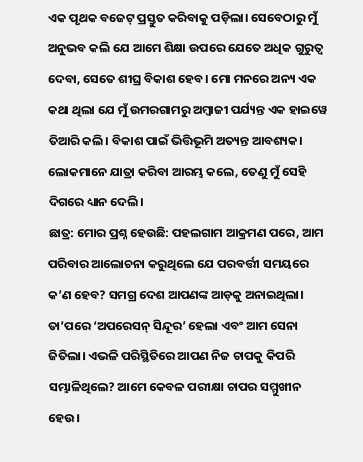ଏକ ପୃଥକ ବଜେଟ୍ ପ୍ରସ୍ତୁତ କରିବାକୁ ପଡ଼ିଲା। ସେବେଠାରୁ ମୁଁ ଅନୁଭବ କଲି ଯେ ଆମେ ଶିକ୍ଷା ଉପରେ ଯେତେ ଅଧିକ ଗୁରୁତ୍ୱ ଦେବା, ସେତେ ଶୀଘ୍ର ବିକାଶ ହେବ। ମୋ ମନରେ ଅନ୍ୟ ଏକ କଥା ଥିଲା ଯେ ମୁଁ ଉମରଗାମରୁ ଅମ୍ବାଜୀ ପର୍ଯ୍ୟନ୍ତ ଏକ ହାଇୱେ ତିଆରି କଲି। ବିକାଶ ପାଇଁ ଭିତ୍ତିଭୂମି ଅତ୍ୟନ୍ତ ଆବଶ୍ୟକ। ଲୋକମାନେ ଯାତ୍ରା କରିବା ଆରମ୍ଭ କଲେ, ତେଣୁ ମୁଁ ସେହି ଦିଗରେ ଧ୍ୟାନ ଦେଲି।
ଛାତ୍ର: ମୋର ପ୍ରଶ୍ନ ହେଉଛି: ପହଲଗାମ ଆକ୍ରମଣ ପରେ, ଆମ ପରିବାର ଆଲୋଚନା କରୁଥିଲେ ଯେ ପରବର୍ତ୍ତୀ ସମୟରେ କ’ଣ ହେବ? ସମଗ୍ର ଦେଶ ଆପଣଙ୍କ ଆଡ଼କୁ ଅନାଇଥିଲା। ତା’ପରେ ‘ଅପରେସନ୍ ସିନ୍ଦୂର’ ହେଲା ଏବଂ ଆମ ସେନା ଜିତିଲା। ଏଭଳି ପରିସ୍ଥିତିରେ ଆପଣ ନିଜ ଚାପକୁ କିପରି ସମ୍ଭାଳିଥିଲେ? ଆମେ କେବଳ ପରୀକ୍ଷା ଚାପର ସମ୍ମୁଖୀନ ହେଉ।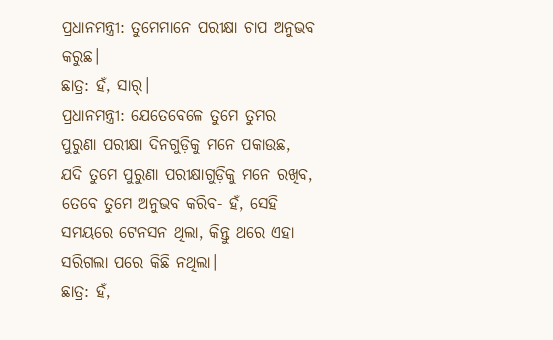ପ୍ରଧାନମନ୍ତ୍ରୀ: ତୁମେମାନେ ପରୀକ୍ଷା ଚାପ ଅନୁଭବ କରୁଛ।
ଛାତ୍ର: ହଁ, ସାର୍।
ପ୍ରଧାନମନ୍ତ୍ରୀ: ଯେତେବେଳେ ତୁମେ ତୁମର ପୁରୁଣା ପରୀକ୍ଷା ଦିନଗୁଡ଼ିକୁ ମନେ ପକାଉଛ, ଯଦି ତୁମେ ପୁରୁଣା ପରୀକ୍ଷାଗୁଡ଼ିକୁ ମନେ ରଖିବ, ତେବେ ତୁମେ ଅନୁଭବ କରିବ- ହଁ, ସେହି ସମୟରେ ଟେନସନ ଥିଲା, କିନ୍ତୁ ଥରେ ଏହା ସରିଗଲା ପରେ କିଛି ନଥିଲା।
ଛାତ୍ର: ହଁ,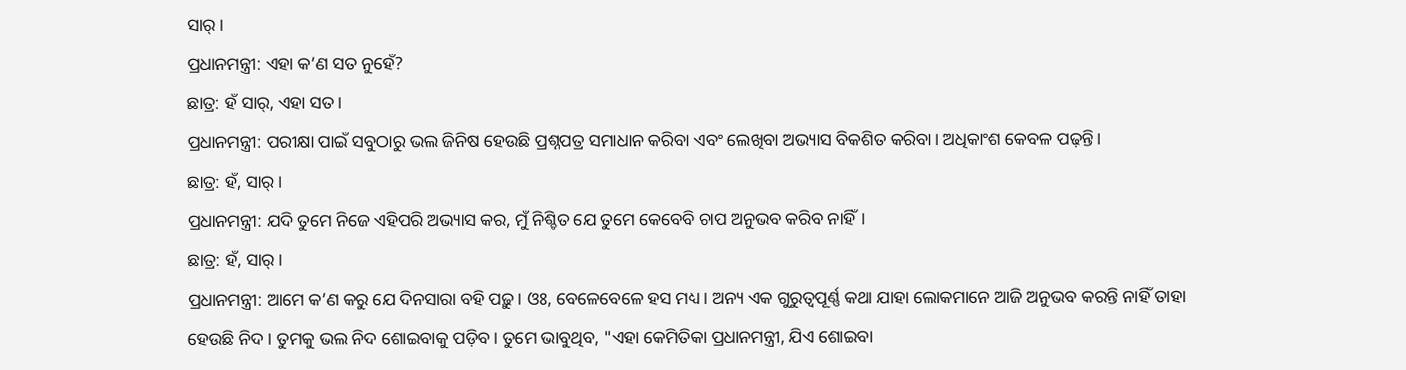ସାର୍।
ପ୍ରଧାନମନ୍ତ୍ରୀ: ଏହା କ’ଣ ସତ ନୁହେଁ?
ଛାତ୍ର: ହଁ ସାର୍, ଏହା ସତ।
ପ୍ରଧାନମନ୍ତ୍ରୀ: ପରୀକ୍ଷା ପାଇଁ ସବୁଠାରୁ ଭଲ ଜିନିଷ ହେଉଛି ପ୍ରଶ୍ନପତ୍ର ସମାଧାନ କରିବା ଏବଂ ଲେଖିବା ଅଭ୍ୟାସ ବିକଶିତ କରିବା। ଅଧିକାଂଶ କେବଳ ପଢ଼ନ୍ତି।
ଛାତ୍ର: ହଁ, ସାର୍।
ପ୍ରଧାନମନ୍ତ୍ରୀ: ଯଦି ତୁମେ ନିଜେ ଏହିପରି ଅଭ୍ୟାସ କର, ମୁଁ ନିଶ୍ଚିତ ଯେ ତୁମେ କେବେବି ଚାପ ଅନୁଭବ କରିବ ନାହିଁ।
ଛାତ୍ର: ହଁ, ସାର୍।
ପ୍ରଧାନମନ୍ତ୍ରୀ: ଆମେ କ’ଣ କରୁ ଯେ ଦିନସାରା ବହି ପଢ଼ୁ। ଓଃ, ବେଳେବେଳେ ହସ ମଧ୍ୟ। ଅନ୍ୟ ଏକ ଗୁରୁତ୍ୱପୂର୍ଣ୍ଣ କଥା ଯାହା ଲୋକମାନେ ଆଜି ଅନୁଭବ କରନ୍ତି ନାହିଁ ତାହା ହେଉଛି ନିଦ। ତୁମକୁ ଭଲ ନିଦ ଶୋଇବାକୁ ପଡ଼ିବ। ତୁମେ ଭାବୁଥିବ, "ଏହା କେମିତିକା ପ୍ରଧାନମନ୍ତ୍ରୀ, ଯିଏ ଶୋଇବା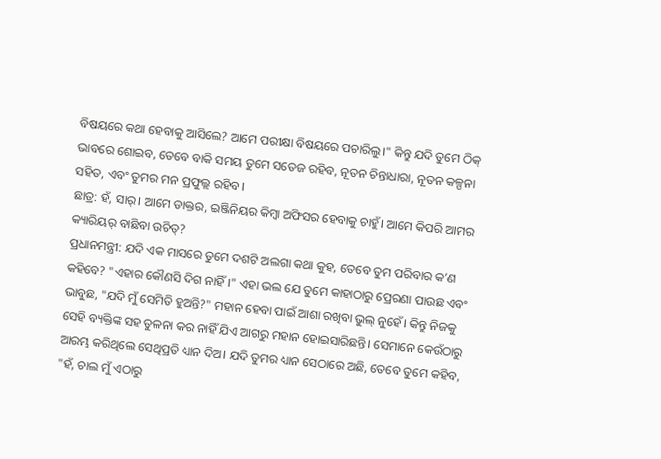ବିଷୟରେ କଥା ହେବାକୁ ଆସିଲେ? ଆମେ ପରୀକ୍ଷା ବିଷୟରେ ପଚାରିଲୁ।" କିନ୍ତୁ ଯଦି ତୁମେ ଠିକ୍ ଭାବରେ ଶୋଇବ, ତେବେ ବାକି ସମୟ ତୁମେ ସତେଜ ରହିବ, ନୂତନ ଚିନ୍ତାଧାରା, ନୂତନ କଳ୍ପନା ସହିତ, ଏବଂ ତୁମର ମନ ପ୍ରଫୁଲ୍ଲ ରହିବ।
ଛାତ୍ର: ହଁ, ସାର୍। ଆମେ ଡାକ୍ତର, ଇଞ୍ଜିନିୟର କିମ୍ବା ଅଫିସର ହେବାକୁ ଚାହୁଁ। ଆମେ କିପରି ଆମର କ୍ୟାରିୟର୍ ବାଛିବା ଉଚିତ୍?
ପ୍ରଧାନମନ୍ତ୍ରୀ: ଯଦି ଏକ ମାସରେ ତୁମେ ଦଶଟି ଅଲଗା କଥା କୁହ, ତେବେ ତୁମ ପରିବାର କ’ଣ କହିବେ? "ଏହାର କୌଣସି ଦିଗ ନାହିଁ।" ଏହା ଭଲ ଯେ ତୁମେ କାହାଠାରୁ ପ୍ରେରଣା ପାଉଛ ଏବଂ ଭାବୁଛ, "ଯଦି ମୁଁ ସେମିତି ହୁଅନ୍ତି?" ମହାନ ହେବା ପାଇଁ ଆଶା ରଖିବା ଭୁଲ୍ ନୁହେଁ। କିନ୍ତୁ ନିଜକୁ ସେହି ବ୍ୟକ୍ତିଙ୍କ ସହ ତୁଳନା କର ନାହିଁ ଯିଏ ଆଗରୁ ମହାନ ହୋଇସାରିଛନ୍ତି। ସେମାନେ କେଉଁଠାରୁ ଆରମ୍ଭ କରିଥିଲେ ସେଥିପ୍ରତି ଧ୍ୟାନ ଦିଅ। ଯଦି ତୁମର ଧ୍ୟାନ ସେଠାରେ ଅଛି, ତେବେ ତୁମେ କହିବ, "ହଁ, ଚାଲ ମୁଁ ଏଠାରୁ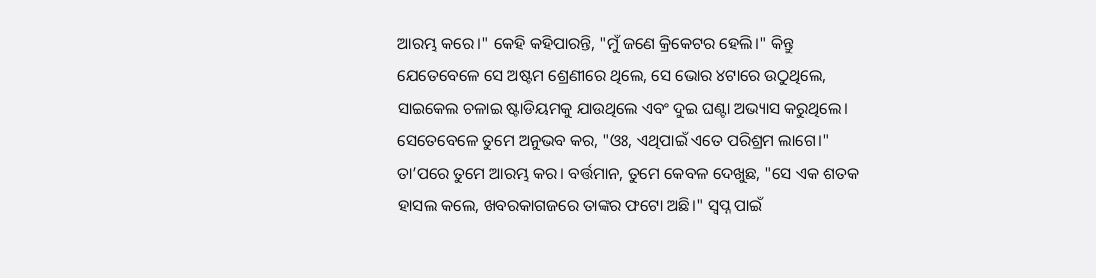ଆରମ୍ଭ କରେ।" କେହି କହିପାରନ୍ତି, "ମୁଁ ଜଣେ କ୍ରିକେଟର ହେଲି।" କିନ୍ତୁ ଯେତେବେଳେ ସେ ଅଷ୍ଟମ ଶ୍ରେଣୀରେ ଥିଲେ, ସେ ଭୋର ୪ଟାରେ ଉଠୁଥିଲେ, ସାଇକେଲ ଚଳାଇ ଷ୍ଟାଡିୟମକୁ ଯାଉଥିଲେ ଏବଂ ଦୁଇ ଘଣ୍ଟା ଅଭ୍ୟାସ କରୁଥିଲେ। ସେତେବେଳେ ତୁମେ ଅନୁଭବ କର, "ଓଃ, ଏଥିପାଇଁ ଏତେ ପରିଶ୍ରମ ଲାଗେ।" ତା’ପରେ ତୁମେ ଆରମ୍ଭ କର। ବର୍ତ୍ତମାନ, ତୁମେ କେବଳ ଦେଖୁଛ, "ସେ ଏକ ଶତକ ହାସଲ କଲେ, ଖବରକାଗଜରେ ତାଙ୍କର ଫଟୋ ଅଛି।" ସ୍ୱପ୍ନ ପାଇଁ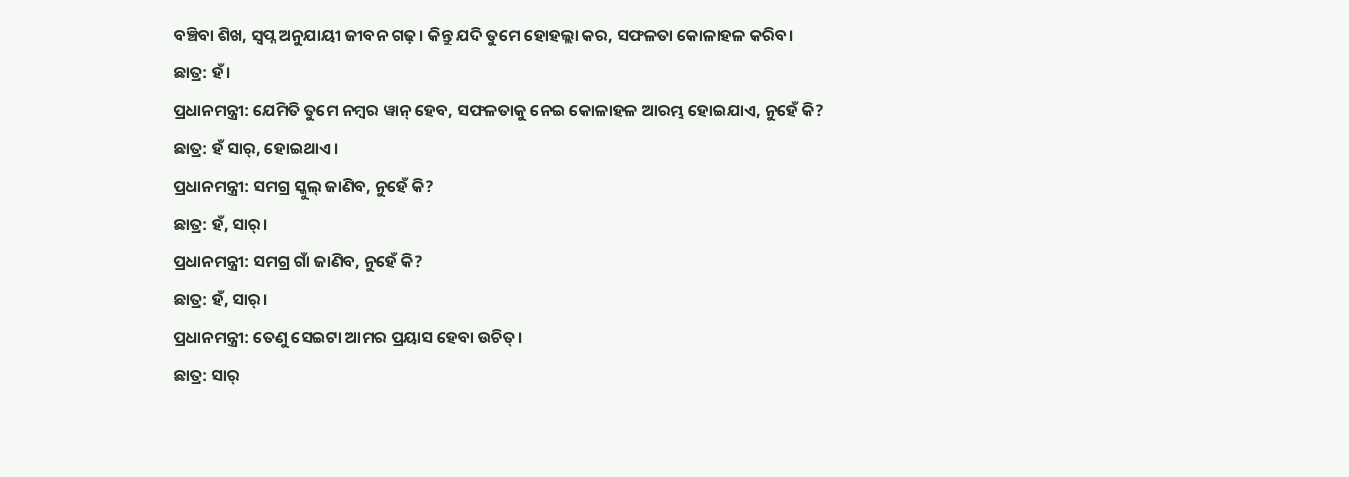ବଞ୍ଚିବା ଶିଖ, ସ୍ୱପ୍ନ ଅନୁଯାୟୀ ଜୀବନ ଗଢ଼। କିନ୍ତୁ ଯଦି ତୁମେ ହୋହଲ୍ଲା କର, ସଫଳତା କୋଳାହଳ କରିବ।
ଛାତ୍ର: ହଁ।
ପ୍ରଧାନମନ୍ତ୍ରୀ: ଯେମିତି ତୁମେ ନମ୍ବର ୱାନ୍ ହେବ, ସଫଳତାକୁ ନେଇ କୋଳାହଳ ଆରମ୍ଭ ହୋଇଯାଏ, ନୁହେଁ କି?
ଛାତ୍ର: ହଁ ସାର୍, ହୋଇଥାଏ।
ପ୍ରଧାନମନ୍ତ୍ରୀ: ସମଗ୍ର ସ୍କୁଲ୍ ଜାଣିବ, ନୁହେଁ କି?
ଛାତ୍ର: ହଁ, ସାର୍।
ପ୍ରଧାନମନ୍ତ୍ରୀ: ସମଗ୍ର ଗାଁ ଜାଣିବ, ନୁହେଁ କି?
ଛାତ୍ର: ହଁ, ସାର୍।
ପ୍ରଧାନମନ୍ତ୍ରୀ: ତେଣୁ ସେଇଟା ଆମର ପ୍ରୟାସ ହେବା ଉଚିତ୍।
ଛାତ୍ର: ସାର୍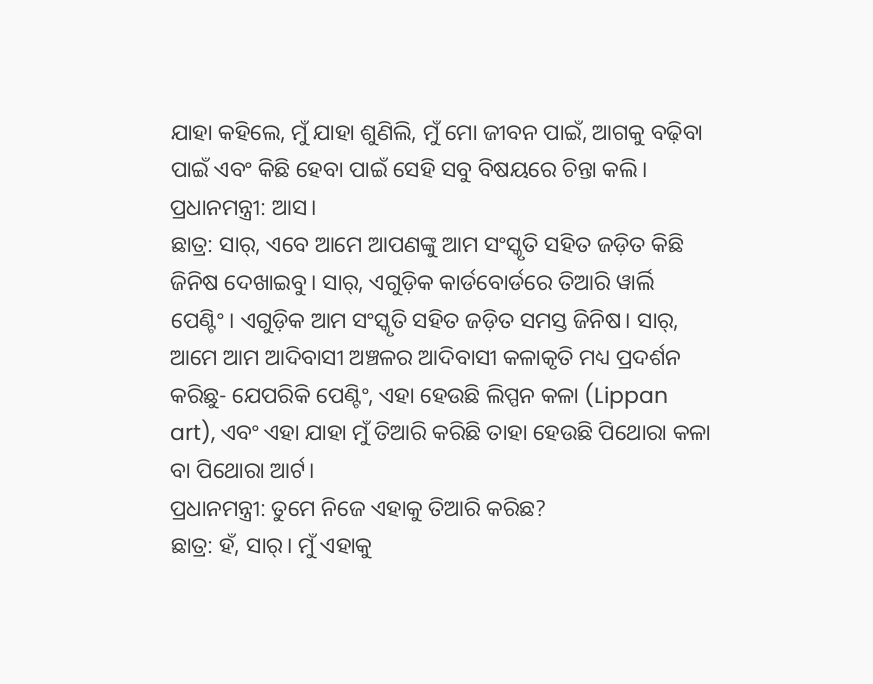ଯାହା କହିଲେ, ମୁଁ ଯାହା ଶୁଣିଲି, ମୁଁ ମୋ ଜୀବନ ପାଇଁ, ଆଗକୁ ବଢ଼ିବା ପାଇଁ ଏବଂ କିଛି ହେବା ପାଇଁ ସେହି ସବୁ ବିଷୟରେ ଚିନ୍ତା କଲି।
ପ୍ରଧାନମନ୍ତ୍ରୀ: ଆସ।
ଛାତ୍ର: ସାର୍, ଏବେ ଆମେ ଆପଣଙ୍କୁ ଆମ ସଂସ୍କୃତି ସହିତ ଜଡ଼ିତ କିଛି ଜିନିଷ ଦେଖାଇବୁ। ସାର୍, ଏଗୁଡ଼ିକ କାର୍ଡବୋର୍ଡରେ ତିଆରି ୱାର୍ଲି ପେଣ୍ଟିଂ। ଏଗୁଡ଼ିକ ଆମ ସଂସ୍କୃତି ସହିତ ଜଡ଼ିତ ସମସ୍ତ ଜିନିଷ। ସାର୍, ଆମେ ଆମ ଆଦିବାସୀ ଅଞ୍ଚଳର ଆଦିବାସୀ କଳାକୃତି ମଧ୍ୟ ପ୍ରଦର୍ଶନ କରିଛୁ- ଯେପରିକି ପେଣ୍ଟିଂ, ଏହା ହେଉଛି ଲିପ୍ପନ କଳା (Lippan art), ଏବଂ ଏହା ଯାହା ମୁଁ ତିଆରି କରିଛି ତାହା ହେଉଛି ପିଥୋରା କଳା ବା ପିଥୋରା ଆର୍ଟ।
ପ୍ରଧାନମନ୍ତ୍ରୀ: ତୁମେ ନିଜେ ଏହାକୁ ତିଆରି କରିଛ?
ଛାତ୍ର: ହଁ, ସାର୍। ମୁଁ ଏହାକୁ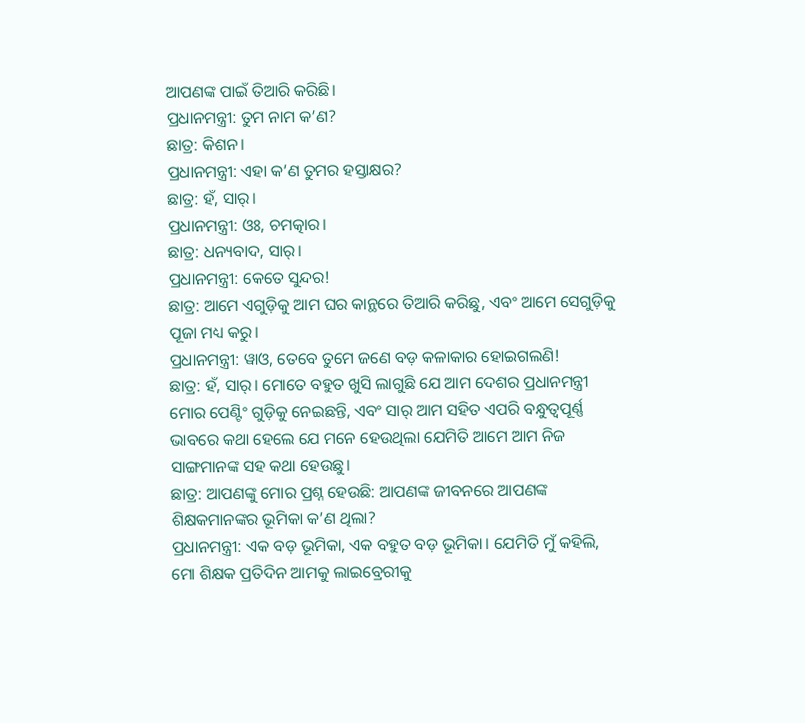ଆପଣଙ୍କ ପାଇଁ ତିଆରି କରିଛି।
ପ୍ରଧାନମନ୍ତ୍ରୀ: ତୁମ ନାମ କ’ଣ?
ଛାତ୍ର: କିଶନ।
ପ୍ରଧାନମନ୍ତ୍ରୀ: ଏହା କ’ଣ ତୁମର ହସ୍ତାକ୍ଷର?
ଛାତ୍ର: ହଁ, ସାର୍।
ପ୍ରଧାନମନ୍ତ୍ରୀ: ଓଃ, ଚମତ୍କାର।
ଛାତ୍ର: ଧନ୍ୟବାଦ, ସାର୍।
ପ୍ରଧାନମନ୍ତ୍ରୀ: କେତେ ସୁନ୍ଦର!
ଛାତ୍ର: ଆମେ ଏଗୁଡ଼ିକୁ ଆମ ଘର କାନ୍ଥରେ ତିଆରି କରିଛୁ, ଏବଂ ଆମେ ସେଗୁଡ଼ିକୁ ପୂଜା ମଧ୍ୟ କରୁ।
ପ୍ରଧାନମନ୍ତ୍ରୀ: ୱାଓ, ତେବେ ତୁମେ ଜଣେ ବଡ଼ କଳାକାର ହୋଇଗଲଣି!
ଛାତ୍ର: ହଁ, ସାର୍। ମୋତେ ବହୁତ ଖୁସି ଲାଗୁଛି ଯେ ଆମ ଦେଶର ପ୍ରଧାନମନ୍ତ୍ରୀ ମୋର ପେଣ୍ଟିଂ ଗୁଡ଼ିକୁ ନେଇଛନ୍ତି, ଏବଂ ସାର୍ ଆମ ସହିତ ଏପରି ବନ୍ଧୁତ୍ୱପୂର୍ଣ୍ଣ ଭାବରେ କଥା ହେଲେ ଯେ ମନେ ହେଉଥିଲା ଯେମିତି ଆମେ ଆମ ନିଜ ସାଙ୍ଗମାନଙ୍କ ସହ କଥା ହେଉଛୁ।
ଛାତ୍ର: ଆପଣଙ୍କୁ ମୋର ପ୍ରଶ୍ନ ହେଉଛି: ଆପଣଙ୍କ ଜୀବନରେ ଆପଣଙ୍କ ଶିକ୍ଷକମାନଙ୍କର ଭୂମିକା କ’ଣ ଥିଲା?
ପ୍ରଧାନମନ୍ତ୍ରୀ: ଏକ ବଡ଼ ଭୂମିକା, ଏକ ବହୁତ ବଡ଼ ଭୂମିକା। ଯେମିତି ମୁଁ କହିଲି, ମୋ ଶିକ୍ଷକ ପ୍ରତିଦିନ ଆମକୁ ଲାଇବ୍ରେରୀକୁ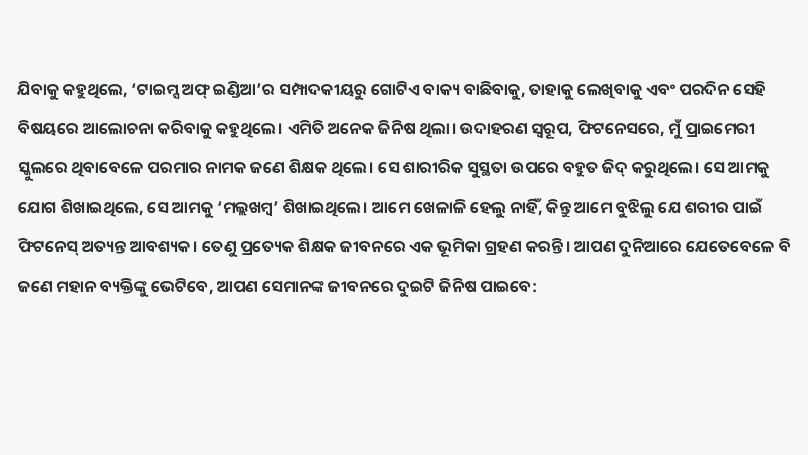ଯିବାକୁ କହୁଥିଲେ, ‘ଟାଇମ୍ସ ଅଫ୍ ଇଣ୍ଡିଆ’ର ସମ୍ପାଦକୀୟରୁ ଗୋଟିଏ ବାକ୍ୟ ବାଛିବାକୁ, ତାହାକୁ ଲେଖିବାକୁ ଏବଂ ପରଦିନ ସେହି ବିଷୟରେ ଆଲୋଚନା କରିବାକୁ କହୁଥିଲେ। ଏମିତି ଅନେକ ଜିନିଷ ଥିଲା। ଉଦାହରଣ ସ୍ୱରୂପ, ଫିଟନେସରେ, ମୁଁ ପ୍ରାଇମେରୀ ସ୍କୁଲରେ ଥିବାବେଳେ ପରମାର ନାମକ ଜଣେ ଶିକ୍ଷକ ଥିଲେ। ସେ ଶାରୀରିକ ସୁସ୍ଥତା ଉପରେ ବହୁତ ଜିଦ୍ କରୁଥିଲେ। ସେ ଆମକୁ ଯୋଗ ଶିଖାଇଥିଲେ, ସେ ଆମକୁ ‘ମଲ୍ଲଖମ୍ବ’ ଶିଖାଇଥିଲେ। ଆମେ ଖେଳାଳି ହେଲୁ ନାହିଁ, କିନ୍ତୁ ଆମେ ବୁଝିଲୁ ଯେ ଶରୀର ପାଇଁ ଫିଟନେସ୍ ଅତ୍ୟନ୍ତ ଆବଶ୍ୟକ। ତେଣୁ ପ୍ରତ୍ୟେକ ଶିକ୍ଷକ ଜୀବନରେ ଏକ ଭୂମିକା ଗ୍ରହଣ କରନ୍ତି। ଆପଣ ଦୁନିଆରେ ଯେତେବେଳେ ବି ଜଣେ ମହାନ ବ୍ୟକ୍ତିଙ୍କୁ ଭେଟିବେ, ଆପଣ ସେମାନଙ୍କ ଜୀବନରେ ଦୁଇଟି ଜିନିଷ ପାଇବେ: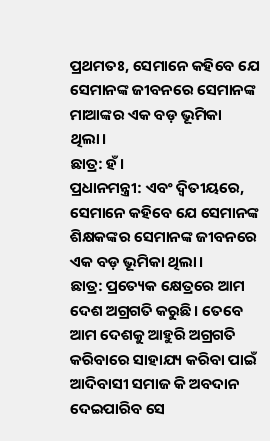ପ୍ରଥମତଃ, ସେମାନେ କହିବେ ଯେ ସେମାନଙ୍କ ଜୀବନରେ ସେମାନଙ୍କ ମାଆଙ୍କର ଏକ ବଡ଼ ଭୂମିକା ଥିଲା।
ଛାତ୍ର: ହଁ।
ପ୍ରଧାନମନ୍ତ୍ରୀ: ଏବଂ ଦ୍ୱିତୀୟରେ, ସେମାନେ କହିବେ ଯେ ସେମାନଙ୍କ ଶିକ୍ଷକଙ୍କର ସେମାନଙ୍କ ଜୀବନରେ ଏକ ବଡ଼ ଭୂମିକା ଥିଲା।
ଛାତ୍ର: ପ୍ରତ୍ୟେକ କ୍ଷେତ୍ରରେ ଆମ ଦେଶ ଅଗ୍ରଗତି କରୁଛି। ତେବେ ଆମ ଦେଶକୁ ଆହୁରି ଅଗ୍ରଗତି କରିବାରେ ସାହାଯ୍ୟ କରିବା ପାଇଁ ଆଦିବାସୀ ସମାଜ କି ଅବଦାନ ଦେଇପାରିବ ସେ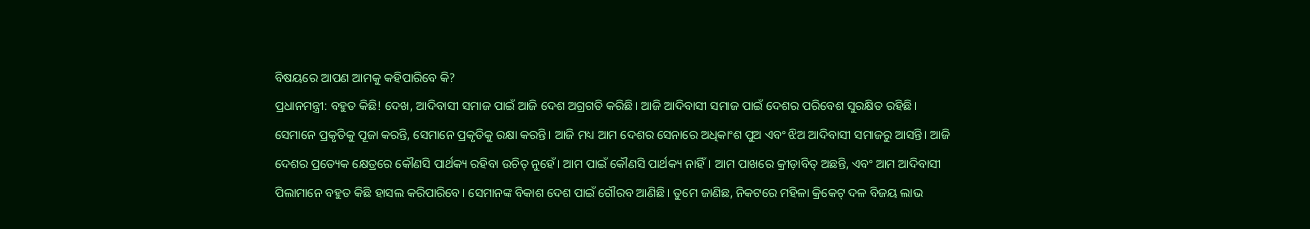ବିଷୟରେ ଆପଣ ଆମକୁ କହିପାରିବେ କି?
ପ୍ରଧାନମନ୍ତ୍ରୀ: ବହୁତ କିଛି! ଦେଖ, ଆଦିବାସୀ ସମାଜ ପାଇଁ ଆଜି ଦେଶ ଅଗ୍ରଗତି କରିଛି। ଆଜି ଆଦିବାସୀ ସମାଜ ପାଇଁ ଦେଶର ପରିବେଶ ସୁରକ୍ଷିତ ରହିଛି। ସେମାନେ ପ୍ରକୃତିକୁ ପୂଜା କରନ୍ତି, ସେମାନେ ପ୍ରକୃତିକୁ ରକ୍ଷା କରନ୍ତି। ଆଜି ମଧ୍ୟ ଆମ ଦେଶର ସେନାରେ ଅଧିକାଂଶ ପୁଅ ଏବଂ ଝିଅ ଆଦିବାସୀ ସମାଜରୁ ଆସନ୍ତି। ଆଜି ଦେଶର ପ୍ରତ୍ୟେକ କ୍ଷେତ୍ରରେ କୌଣସି ପାର୍ଥକ୍ୟ ରହିବା ଉଚିତ୍ ନୁହେଁ। ଆମ ପାଇଁ କୌଣସି ପାର୍ଥକ୍ୟ ନାହିଁ। ଆମ ପାଖରେ କ୍ରୀଡ଼ାବିତ୍ ଅଛନ୍ତି, ଏବଂ ଆମ ଆଦିବାସୀ ପିଲାମାନେ ବହୁତ କିଛି ହାସଲ କରିପାରିବେ। ସେମାନଙ୍କ ବିକାଶ ଦେଶ ପାଇଁ ଗୌରବ ଆଣିଛି। ତୁମେ ଜାଣିଛ, ନିକଟରେ ମହିଳା କ୍ରିକେଟ୍ ଦଳ ବିଜୟ ଲାଭ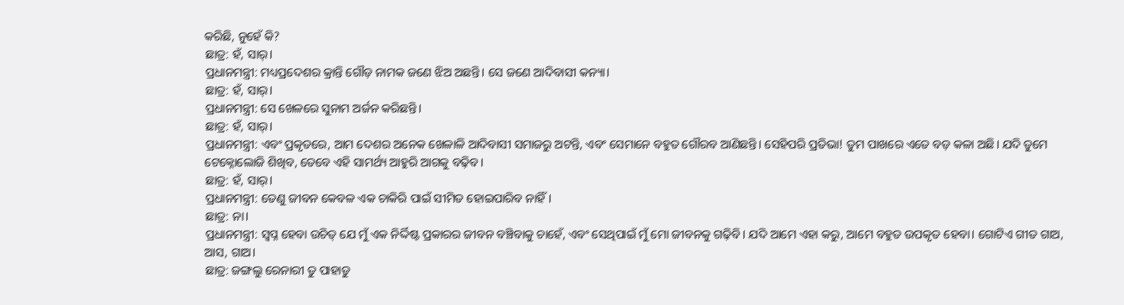କରିଛି, ନୁହେଁ କି?
ଛାତ୍ର: ହଁ, ସାର୍।
ପ୍ରଧାନମନ୍ତ୍ରୀ: ମଧ୍ୟପ୍ରଦେଶର କ୍ରାନ୍ତି ଗୌଡ଼ ନାମକ ଜଣେ ଝିଅ ଅଛନ୍ତି। ସେ ଜଣେ ଆଦିବାସୀ କନ୍ୟା।
ଛାତ୍ର: ହଁ, ସାର୍।
ପ୍ରଧାନମନ୍ତ୍ରୀ: ସେ ଖେଳରେ ସୁନାମ ଅର୍ଜନ କରିଛନ୍ତି।
ଛାତ୍ର: ହଁ, ସାର୍।
ପ୍ରଧାନମନ୍ତ୍ରୀ: ଏବଂ ପ୍ରକୃତରେ, ଆମ ଦେଶର ଅନେକ ଖେଳାଳି ଆଦିବାସୀ ସମାଜରୁ ଅଟନ୍ତି, ଏବଂ ସେମାନେ ବହୁତ ଗୌରବ ଆଣିଛନ୍ତି। ସେହିପରି ପ୍ରତିଭା! ତୁମ ପାଖରେ ଏତେ ବଡ଼ କଳା ଅଛି। ଯଦି ତୁମେ ଟେକ୍ନୋଲୋଜି ଶିଖିବ, ତେବେ ଏହି ସାମର୍ଥ୍ୟ ଆହୁରି ଆଗକୁ ବଢ଼ିବ।
ଛାତ୍ର: ହଁ, ସାର୍।
ପ୍ରଧାନମନ୍ତ୍ରୀ: ତେଣୁ ଜୀବନ କେବଳ ଏକ ଚାକିରି ପାଇଁ ସୀମିତ ହୋଇପାରିବ ନାହିଁ।
ଛାତ୍ର: ନା।
ପ୍ରଧାନମନ୍ତ୍ରୀ: ସ୍ୱପ୍ନ ହେବା ଉଚିତ୍ ଯେ ମୁଁ ଏକ ନିର୍ଦ୍ଦିଷ୍ଟ ପ୍ରକାରର ଜୀବନ ବଞ୍ଚିବାକୁ ଚାହେଁ, ଏବଂ ସେଥିପାଇଁ ମୁଁ ମୋ ଜୀବନକୁ ଗଢ଼ିବି। ଯଦି ଆମେ ଏହା କରୁ, ଆମେ ବହୁତ ଉପକୃତ ହେବା। ଗୋଟିଏ ଗୀତ ଗାଅ, ଆସ, ଗାଅ।
ଛାତ୍ର: ଜଙ୍ଗଲୁ ରେନାରୀ ତୁ ପାହାଡୁ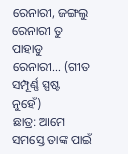ରେନାରୀ, ଜଙ୍ଗଲୁ ରେନାରୀ ତୁ ପାହାଡୁ ରେନାରୀ… (ଗୀତ ସମ୍ପୂର୍ଣ୍ଣ ସ୍ପଷ୍ଟ ନୁହେଁ)
ଛାତ୍ର: ଆମେ ସମସ୍ତେ ତାଙ୍କ ପାଇଁ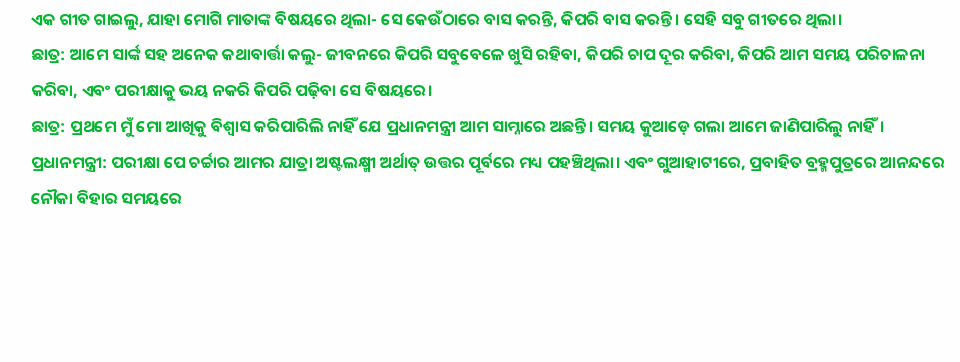ଏକ ଗୀତ ଗାଇଲୁ, ଯାହା ମୋଗି ମାତାଙ୍କ ବିଷୟରେ ଥିଲା- ସେ କେଉଁଠାରେ ବାସ କରନ୍ତି, କିପରି ବାସ କରନ୍ତି। ସେହି ସବୁ ଗୀତରେ ଥିଲା।
ଛାତ୍ର: ଆମେ ସାର୍ଙ୍କ ସହ ଅନେକ କଥାବାର୍ତ୍ତା କଲୁ- ଜୀବନରେ କିପରି ସବୁବେଳେ ଖୁସି ରହିବା, କିପରି ଚାପ ଦୂର କରିବା, କିପରି ଆମ ସମୟ ପରିଚାଳନା କରିବା, ଏବଂ ପରୀକ୍ଷାକୁ ଭୟ ନକରି କିପରି ପଢ଼ିବା ସେ ବିଷୟରେ।
ଛାତ୍ର: ପ୍ରଥମେ ମୁଁ ମୋ ଆଖିକୁ ବିଶ୍ୱାସ କରିପାରିଲି ନାହିଁ ଯେ ପ୍ରଧାନମନ୍ତ୍ରୀ ଆମ ସାମ୍ନାରେ ଅଛନ୍ତି। ସମୟ କୁଆଡ଼େ ଗଲା ଆମେ ଜାଣିପାରିଲୁ ନାହିଁ।
ପ୍ରଧାନମନ୍ତ୍ରୀ: ପରୀକ୍ଷା ପେ ଚର୍ଚ୍ଚାର ଆମର ଯାତ୍ରା ଅଷ୍ଟଲକ୍ଷ୍ମୀ ଅର୍ଥାତ୍ ଉତ୍ତର ପୂର୍ବରେ ମଧ୍ୟ ପହଞ୍ଚିଥିଲା। ଏବଂ ଗୁଆହାଟୀରେ, ପ୍ରବାହିତ ବ୍ରହ୍ମପୁତ୍ରରେ ଆନନ୍ଦରେ ନୌକା ବିହାର ସମୟରେ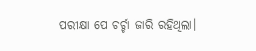ପରୀକ୍ଷା ପେ ଚର୍ଚ୍ଚା ଜାରି ରହିଥିଲା।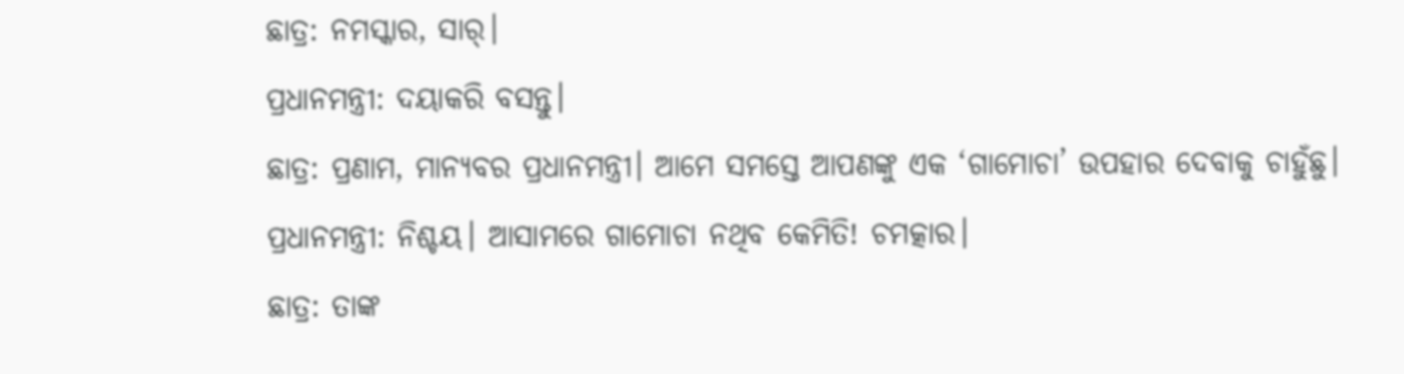ଛାତ୍ର: ନମସ୍କାର, ସାର୍।
ପ୍ରଧାନମନ୍ତ୍ରୀ: ଦୟାକରି ବସନ୍ତୁ।
ଛାତ୍ର: ପ୍ରଣାମ, ମାନ୍ୟବର ପ୍ରଧାନମନ୍ତ୍ରୀ। ଆମେ ସମସ୍ତେ ଆପଣଙ୍କୁ ଏକ ‘ଗାମୋଚା’ ଉପହାର ଦେବାକୁ ଚାହୁଁଛୁ।
ପ୍ରଧାନମନ୍ତ୍ରୀ: ନିଶ୍ଚୟ। ଆସାମରେ ଗାମୋଚା ନଥିବ କେମିତି! ଚମତ୍କାର।
ଛାତ୍ର: ତାଙ୍କ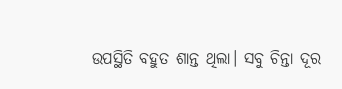ଉପସ୍ଥିତି ବହୁତ ଶାନ୍ତ ଥିଲା। ସବୁ ଚିନ୍ତା ଦୂର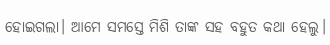ହୋଇଗଲା। ଆମେ ସମସ୍ତେ ମିଶି ତାଙ୍କ ସହ ବହୁତ କଥା ହେଲୁ।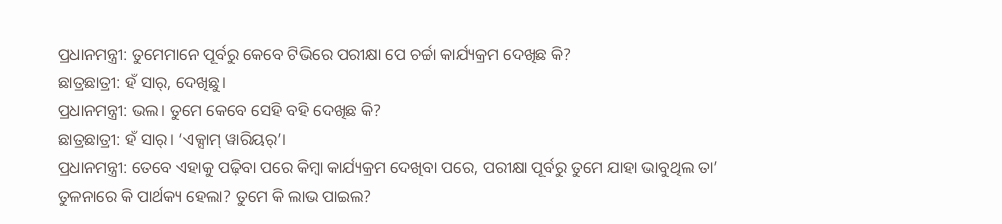ପ୍ରଧାନମନ୍ତ୍ରୀ: ତୁମେମାନେ ପୂର୍ବରୁ କେବେ ଟିଭିରେ ପରୀକ୍ଷା ପେ ଚର୍ଚ୍ଚା କାର୍ଯ୍ୟକ୍ରମ ଦେଖିଛ କି?
ଛାତ୍ରଛାତ୍ରୀ: ହଁ ସାର୍, ଦେଖିଛୁ।
ପ୍ରଧାନମନ୍ତ୍ରୀ: ଭଲ। ତୁମେ କେବେ ସେହି ବହି ଦେଖିଛ କି?
ଛାତ୍ରଛାତ୍ରୀ: ହଁ ସାର୍। ‘ଏକ୍ସାମ୍ ୱାରିୟର୍’।
ପ୍ରଧାନମନ୍ତ୍ରୀ: ତେବେ ଏହାକୁ ପଢ଼ିବା ପରେ କିମ୍ବା କାର୍ଯ୍ୟକ୍ରମ ଦେଖିବା ପରେ, ପରୀକ୍ଷା ପୂର୍ବରୁ ତୁମେ ଯାହା ଭାବୁଥିଲ ତା’ ତୁଳନାରେ କି ପାର୍ଥକ୍ୟ ହେଲା? ତୁମେ କି ଲାଭ ପାଇଲ?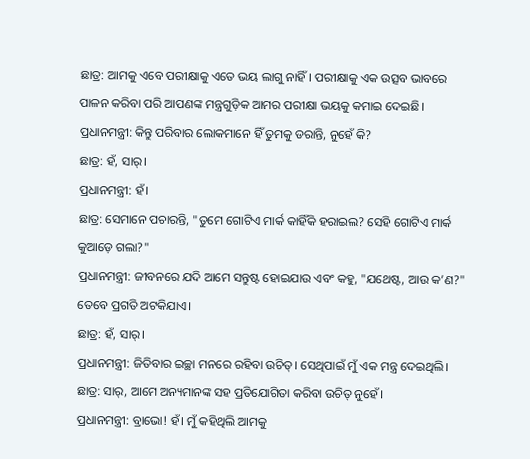ଛାତ୍ର: ଆମକୁ ଏବେ ପରୀକ୍ଷାକୁ ଏତେ ଭୟ ଲାଗୁ ନାହିଁ। ପରୀକ୍ଷାକୁ ଏକ ଉତ୍ସବ ଭାବରେ ପାଳନ କରିବା ପରି ଆପଣଙ୍କ ମନ୍ତ୍ରଗୁଡ଼ିକ ଆମର ପରୀକ୍ଷା ଭୟକୁ କମାଇ ଦେଇଛି।
ପ୍ରଧାନମନ୍ତ୍ରୀ: କିନ୍ତୁ ପରିବାର ଲୋକମାନେ ହିଁ ତୁମକୁ ଡରାନ୍ତି, ନୁହେଁ କି?
ଛାତ୍ର: ହଁ, ସାର୍।
ପ୍ରଧାନମନ୍ତ୍ରୀ: ହଁ।
ଛାତ୍ର: ସେମାନେ ପଚାରନ୍ତି, "ତୁମେ ଗୋଟିଏ ମାର୍କ କାହିଁକି ହରାଇଲ? ସେହି ଗୋଟିଏ ମାର୍କ କୁଆଡ଼େ ଗଲା?"
ପ୍ରଧାନମନ୍ତ୍ରୀ: ଜୀବନରେ ଯଦି ଆମେ ସନ୍ତୁଷ୍ଟ ହୋଇଯାଉ ଏବଂ କହୁ, "ଯଥେଷ୍ଟ, ଆଉ କ’ଣ?" ତେବେ ପ୍ରଗତି ଅଟକିଯାଏ।
ଛାତ୍ର: ହଁ, ସାର୍।
ପ୍ରଧାନମନ୍ତ୍ରୀ: ଜିତିବାର ଇଚ୍ଛା ମନରେ ରହିବା ଉଚିତ୍। ସେଥିପାଇଁ ମୁଁ ଏକ ମନ୍ତ୍ର ଦେଇଥିଲି।
ଛାତ୍ର: ସାର୍, ଆମେ ଅନ୍ୟମାନଙ୍କ ସହ ପ୍ରତିଯୋଗିତା କରିବା ଉଚିତ୍ ନୁହେଁ।
ପ୍ରଧାନମନ୍ତ୍ରୀ: ବ୍ରାଭୋ! ହଁ। ମୁଁ କହିଥିଲି ଆମକୁ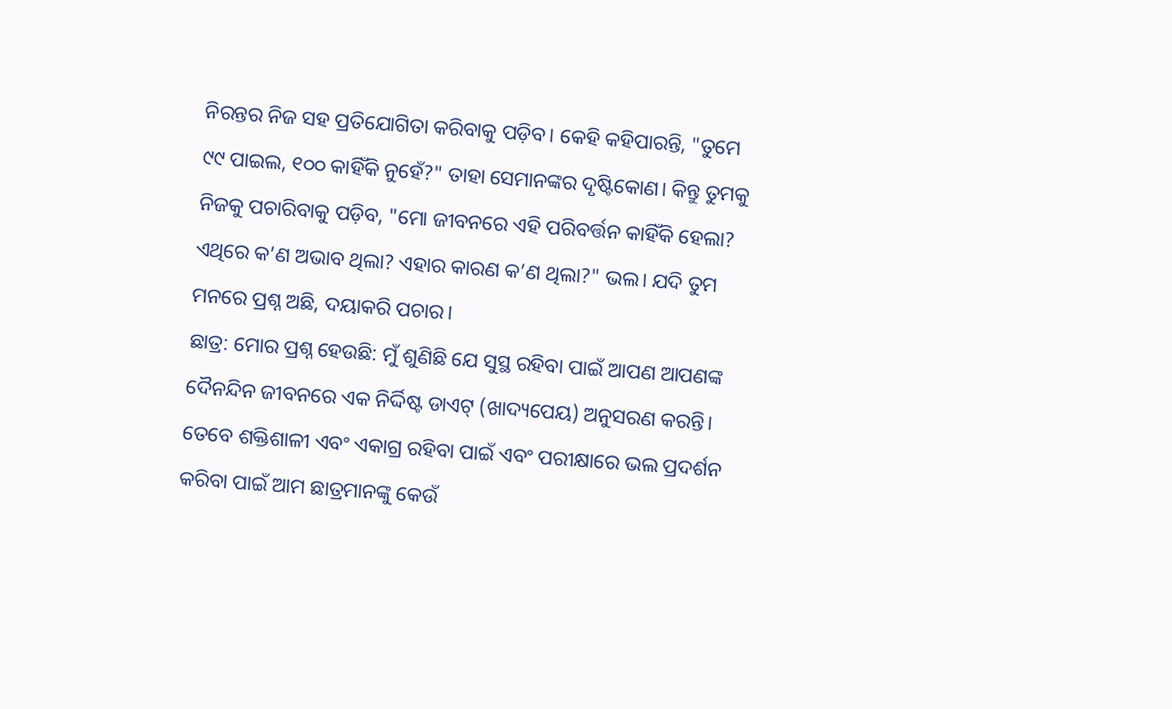ନିରନ୍ତର ନିଜ ସହ ପ୍ରତିଯୋଗିତା କରିବାକୁ ପଡ଼ିବ। କେହି କହିପାରନ୍ତି, "ତୁମେ ୯୯ ପାଇଲ, ୧୦୦ କାହିଁକି ନୁହେଁ?" ତାହା ସେମାନଙ୍କର ଦୃଷ୍ଟିକୋଣ। କିନ୍ତୁ ତୁମକୁ ନିଜକୁ ପଚାରିବାକୁ ପଡ଼ିବ, "ମୋ ଜୀବନରେ ଏହି ପରିବର୍ତ୍ତନ କାହିଁକି ହେଲା? ଏଥିରେ କ’ଣ ଅଭାବ ଥିଲା? ଏହାର କାରଣ କ’ଣ ଥିଲା?" ଭଲ। ଯଦି ତୁମ ମନରେ ପ୍ରଶ୍ନ ଅଛି, ଦୟାକରି ପଚାର।
ଛାତ୍ର: ମୋର ପ୍ରଶ୍ନ ହେଉଛି: ମୁଁ ଶୁଣିଛି ଯେ ସୁସ୍ଥ ରହିବା ପାଇଁ ଆପଣ ଆପଣଙ୍କ ଦୈନନ୍ଦିନ ଜୀବନରେ ଏକ ନିର୍ଦ୍ଦିଷ୍ଟ ଡାଏଟ୍ (ଖାଦ୍ୟପେୟ) ଅନୁସରଣ କରନ୍ତି। ତେବେ ଶକ୍ତିଶାଳୀ ଏବଂ ଏକାଗ୍ର ରହିବା ପାଇଁ ଏବଂ ପରୀକ୍ଷାରେ ଭଲ ପ୍ରଦର୍ଶନ କରିବା ପାଇଁ ଆମ ଛାତ୍ରମାନଙ୍କୁ କେଉଁ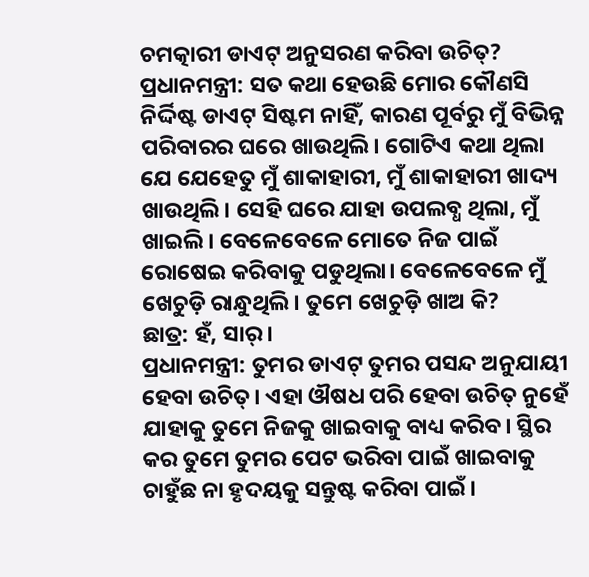ଚମତ୍କାରୀ ଡାଏଟ୍ ଅନୁସରଣ କରିବା ଉଚିତ୍?
ପ୍ରଧାନମନ୍ତ୍ରୀ: ସତ କଥା ହେଉଛି ମୋର କୌଣସି ନିର୍ଦ୍ଦିଷ୍ଟ ଡାଏଟ୍ ସିଷ୍ଟମ ନାହିଁ, କାରଣ ପୂର୍ବରୁ ମୁଁ ବିଭିନ୍ନ ପରିବାରର ଘରେ ଖାଉଥିଲି। ଗୋଟିଏ କଥା ଥିଲା ଯେ ଯେହେତୁ ମୁଁ ଶାକାହାରୀ, ମୁଁ ଶାକାହାରୀ ଖାଦ୍ୟ ଖାଉଥିଲି। ସେହି ଘରେ ଯାହା ଉପଲବ୍ଧ ଥିଲା, ମୁଁ ଖାଇଲି। ବେଳେବେଳେ ମୋତେ ନିଜ ପାଇଁ ରୋଷେଇ କରିବାକୁ ପଡୁଥିଲା। ବେଳେବେଳେ ମୁଁ ଖେଚୁଡ଼ି ରାନ୍ଧୁଥିଲି। ତୁମେ ଖେଚୁଡ଼ି ଖାଅ କି?
ଛାତ୍ର: ହଁ, ସାର୍।
ପ୍ରଧାନମନ୍ତ୍ରୀ: ତୁମର ଡାଏଟ୍ ତୁମର ପସନ୍ଦ ଅନୁଯାୟୀ ହେବା ଉଚିତ୍। ଏହା ଔଷଧ ପରି ହେବା ଉଚିତ୍ ନୁହେଁ ଯାହାକୁ ତୁମେ ନିଜକୁ ଖାଇବାକୁ ବାଧ୍ୟ କରିବ। ସ୍ଥିର କର ତୁମେ ତୁମର ପେଟ ଭରିବା ପାଇଁ ଖାଇବାକୁ ଚାହୁଁଛ ନା ହୃଦୟକୁ ସନ୍ତୁଷ୍ଟ କରିବା ପାଇଁ।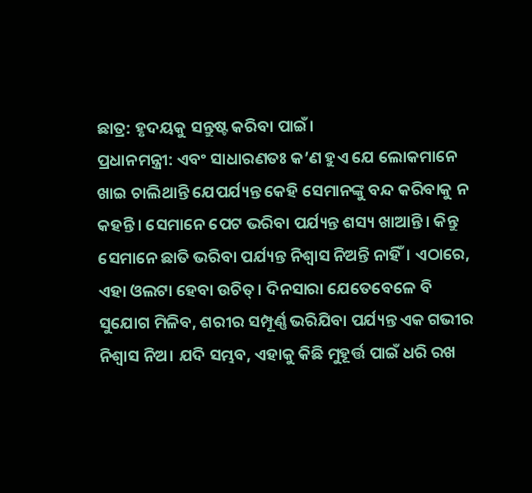ଛାତ୍ର: ହୃଦୟକୁ ସନ୍ତୁଷ୍ଟ କରିବା ପାଇଁ।
ପ୍ରଧାନମନ୍ତ୍ରୀ: ଏବଂ ସାଧାରଣତଃ କ’ଣ ହୁଏ ଯେ ଲୋକମାନେ ଖାଇ ଚାଲିଥାନ୍ତି ଯେପର୍ଯ୍ୟନ୍ତ କେହି ସେମାନଙ୍କୁ ବନ୍ଦ କରିବାକୁ ନ କହନ୍ତି। ସେମାନେ ପେଟ ଭରିବା ପର୍ଯ୍ୟନ୍ତ ଶସ୍ୟ ଖାଆନ୍ତି। କିନ୍ତୁ ସେମାନେ ଛାତି ଭରିବା ପର୍ଯ୍ୟନ୍ତ ନିଶ୍ୱାସ ନିଅନ୍ତି ନାହିଁ। ଏଠାରେ, ଏହା ଓଲଟା ହେବା ଉଚିତ୍। ଦିନସାରା ଯେତେବେଳେ ବି ସୁଯୋଗ ମିଳିବ, ଶରୀର ସମ୍ପୂର୍ଣ୍ଣ ଭରିଯିବା ପର୍ଯ୍ୟନ୍ତ ଏକ ଗଭୀର ନିଶ୍ୱାସ ନିଅ। ଯଦି ସମ୍ଭବ, ଏହାକୁ କିଛି ମୁହୂର୍ତ୍ତ ପାଇଁ ଧରି ରଖ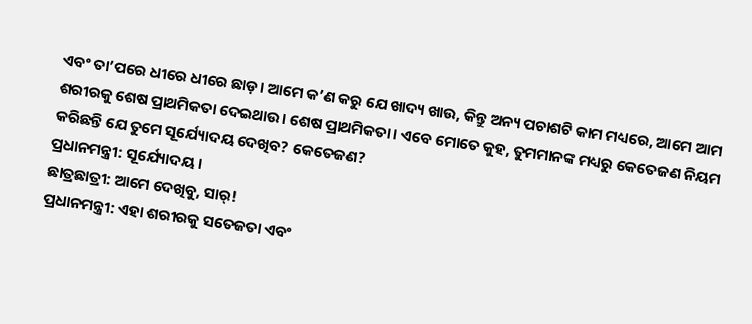ଏବଂ ତା’ପରେ ଧୀରେ ଧୀରେ ଛାଡ଼। ଆମେ କ’ଣ କରୁ ଯେ ଖାଦ୍ୟ ଖାଉ, କିନ୍ତୁ ଅନ୍ୟ ପଚାଶଟି କାମ ମଧ୍ୟରେ, ଆମେ ଆମ ଶରୀରକୁ ଶେଷ ପ୍ରାଥମିକତା ଦେଇଥାଉ। ଶେଷ ପ୍ରାଥମିକତା। ଏବେ ମୋତେ କୁହ, ତୁମମାନଙ୍କ ମଧ୍ୟରୁ କେତେଜଣ ନିୟମ କରିଛନ୍ତି ଯେ ତୁମେ ସୂର୍ଯ୍ୟୋଦୟ ଦେଖିବ? କେତେଜଣ?
ପ୍ରଧାନମନ୍ତ୍ରୀ: ସୂର୍ଯ୍ୟୋଦୟ।
ଛାତ୍ରଛାତ୍ରୀ: ଆମେ ଦେଖିବୁ, ସାର୍!
ପ୍ରଧାନମନ୍ତ୍ରୀ: ଏହା ଶରୀରକୁ ସତେଜତା ଏବଂ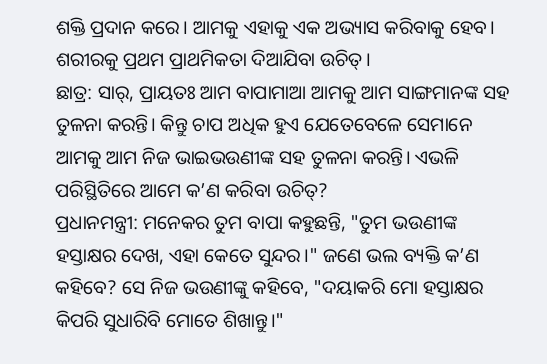ଶକ୍ତି ପ୍ରଦାନ କରେ। ଆମକୁ ଏହାକୁ ଏକ ଅଭ୍ୟାସ କରିବାକୁ ହେବ। ଶରୀରକୁ ପ୍ରଥମ ପ୍ରାଥମିକତା ଦିଆଯିବା ଉଚିତ୍।
ଛାତ୍ର: ସାର୍, ପ୍ରାୟତଃ ଆମ ବାପାମାଆ ଆମକୁ ଆମ ସାଙ୍ଗମାନଙ୍କ ସହ ତୁଳନା କରନ୍ତି। କିନ୍ତୁ ଚାପ ଅଧିକ ହୁଏ ଯେତେବେଳେ ସେମାନେ ଆମକୁ ଆମ ନିଜ ଭାଇଭଉଣୀଙ୍କ ସହ ତୁଳନା କରନ୍ତି। ଏଭଳି ପରିସ୍ଥିତିରେ ଆମେ କ’ଣ କରିବା ଉଚିତ୍?
ପ୍ରଧାନମନ୍ତ୍ରୀ: ମନେକର ତୁମ ବାପା କହୁଛନ୍ତି, "ତୁମ ଭଉଣୀଙ୍କ ହସ୍ତାକ୍ଷର ଦେଖ, ଏହା କେତେ ସୁନ୍ଦର।" ଜଣେ ଭଲ ବ୍ୟକ୍ତି କ’ଣ କହିବେ? ସେ ନିଜ ଭଉଣୀଙ୍କୁ କହିବେ, "ଦୟାକରି ମୋ ହସ୍ତାକ୍ଷର କିପରି ସୁଧାରିବି ମୋତେ ଶିଖାନ୍ତୁ।"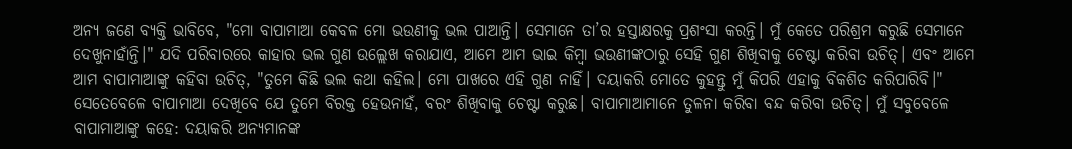ଅନ୍ୟ ଜଣେ ବ୍ୟକ୍ତି ଭାବିବେ, "ମୋ ବାପାମାଆ କେବଳ ମୋ ଭଉଣୀକୁ ଭଲ ପାଆନ୍ତି। ସେମାନେ ତା’ର ହସ୍ତାକ୍ଷରକୁ ପ୍ରଶଂସା କରନ୍ତି। ମୁଁ କେତେ ପରିଶ୍ରମ କରୁଛି ସେମାନେ ଦେଖୁନାହାଁନ୍ତି।" ଯଦି ପରିବାରରେ କାହାର ଭଲ ଗୁଣ ଉଲ୍ଲେଖ କରାଯାଏ, ଆମେ ଆମ ଭାଇ କିମ୍ବା ଭଉଣୀଙ୍କଠାରୁ ସେହି ଗୁଣ ଶିଖିବାକୁ ଚେଷ୍ଟା କରିବା ଉଚିତ୍। ଏବଂ ଆମେ ଆମ ବାପାମାଆଙ୍କୁ କହିବା ଉଚିତ୍, "ତୁମେ କିଛି ଭଲ କଥା କହିଲ। ମୋ ପାଖରେ ଏହି ଗୁଣ ନାହିଁ। ଦୟାକରି ମୋତେ କୁହନ୍ତୁ ମୁଁ କିପରି ଏହାକୁ ବିକଶିତ କରିପାରିବି।" ସେତେବେଳେ ବାପାମାଆ ଦେଖିବେ ଯେ ତୁମେ ବିରକ୍ତ ହେଉନାହଁ, ବରଂ ଶିଖିବାକୁ ଚେଷ୍ଟା କରୁଛ। ବାପାମାଆମାନେ ତୁଳନା କରିବା ବନ୍ଦ କରିବା ଉଚିତ୍। ମୁଁ ସବୁବେଳେ ବାପାମାଆଙ୍କୁ କହେ: ଦୟାକରି ଅନ୍ୟମାନଙ୍କ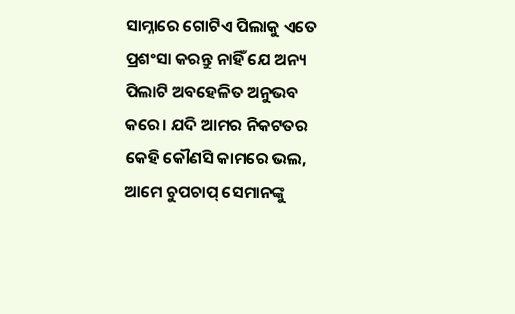ସାମ୍ନାରେ ଗୋଟିଏ ପିଲାକୁ ଏତେ ପ୍ରଶଂସା କରନ୍ତୁ ନାହିଁ ଯେ ଅନ୍ୟ ପିଲାଟି ଅବହେଳିତ ଅନୁଭବ କରେ। ଯଦି ଆମର ନିକଟତର କେହି କୌଣସି କାମରେ ଭଲ, ଆମେ ଚୁପଚାପ୍ ସେମାନଙ୍କୁ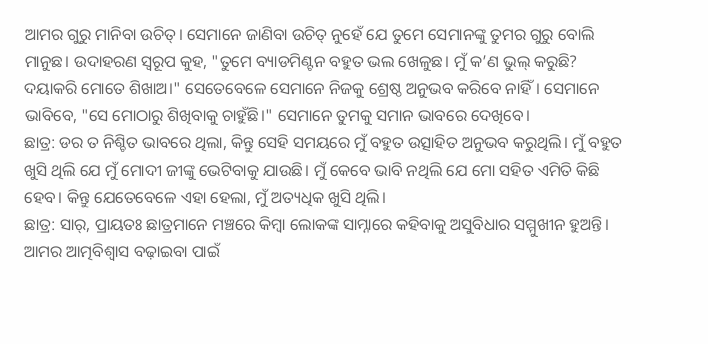ଆମର ଗୁରୁ ମାନିବା ଉଚିତ୍। ସେମାନେ ଜାଣିବା ଉଚିତ୍ ନୁହେଁ ଯେ ତୁମେ ସେମାନଙ୍କୁ ତୁମର ଗୁରୁ ବୋଲି ମାନୁଛ। ଉଦାହରଣ ସ୍ୱରୂପ କୁହ, "ତୁମେ ବ୍ୟାଡମିଣ୍ଟନ ବହୁତ ଭଲ ଖେଳୁଛ। ମୁଁ କ’ଣ ଭୁଲ୍ କରୁଛି? ଦୟାକରି ମୋତେ ଶିଖାଅ।" ସେତେବେଳେ ସେମାନେ ନିଜକୁ ଶ୍ରେଷ୍ଠ ଅନୁଭବ କରିବେ ନାହିଁ। ସେମାନେ ଭାବିବେ, "ସେ ମୋଠାରୁ ଶିଖିବାକୁ ଚାହୁଁଛି।" ସେମାନେ ତୁମକୁ ସମାନ ଭାବରେ ଦେଖିବେ।
ଛାତ୍ର: ଡର ତ ନିଶ୍ଚିତ ଭାବରେ ଥିଲା, କିନ୍ତୁ ସେହି ସମୟରେ ମୁଁ ବହୁତ ଉତ୍ସାହିତ ଅନୁଭବ କରୁଥିଲି। ମୁଁ ବହୁତ ଖୁସି ଥିଲି ଯେ ମୁଁ ମୋଦୀ ଜୀଙ୍କୁ ଭେଟିବାକୁ ଯାଉଛି। ମୁଁ କେବେ ଭାବି ନଥିଲି ଯେ ମୋ ସହିତ ଏମିତି କିଛି ହେବ। କିନ୍ତୁ ଯେତେବେଳେ ଏହା ହେଲା, ମୁଁ ଅତ୍ୟଧିକ ଖୁସି ଥିଲି।
ଛାତ୍ର: ସାର୍, ପ୍ରାୟତଃ ଛାତ୍ରମାନେ ମଞ୍ଚରେ କିମ୍ବା ଲୋକଙ୍କ ସାମ୍ନାରେ କହିବାକୁ ଅସୁବିଧାର ସମ୍ମୁଖୀନ ହୁଅନ୍ତି। ଆମର ଆତ୍ମବିଶ୍ୱାସ ବଢ଼ାଇବା ପାଇଁ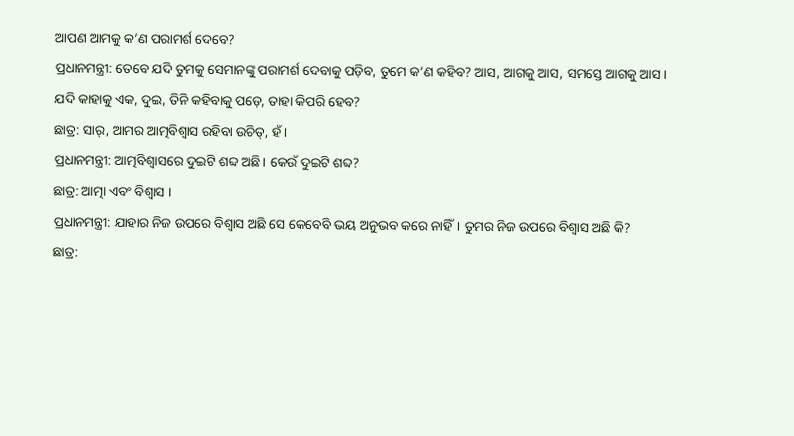ଆପଣ ଆମକୁ କ’ଣ ପରାମର୍ଶ ଦେବେ?
ପ୍ରଧାନମନ୍ତ୍ରୀ: ତେବେ ଯଦି ତୁମକୁ ସେମାନଙ୍କୁ ପରାମର୍ଶ ଦେବାକୁ ପଡ଼ିବ, ତୁମେ କ’ଣ କହିବ? ଆସ, ଆଗକୁ ଆସ, ସମସ୍ତେ ଆଗକୁ ଆସ। ଯଦି କାହାକୁ ଏକ, ଦୁଇ, ତିନି କହିବାକୁ ପଡ଼େ, ତାହା କିପରି ହେବ?
ଛାତ୍ର: ସାର୍, ଆମର ଆତ୍ମବିଶ୍ୱାସ ରହିବା ଉଚିତ୍, ହଁ।
ପ୍ରଧାନମନ୍ତ୍ରୀ: ଆତ୍ମବିଶ୍ୱାସରେ ଦୁଇଟି ଶବ୍ଦ ଅଛି। କେଉଁ ଦୁଇଟି ଶବ୍ଦ?
ଛାତ୍ର: ଆତ୍ମା ଏବଂ ବିଶ୍ୱାସ ।
ପ୍ରଧାନମନ୍ତ୍ରୀ: ଯାହାର ନିଜ ଉପରେ ବିଶ୍ୱାସ ଅଛି ସେ କେବେବି ଭୟ ଅନୁଭବ କରେ ନାହିଁ। ତୁମର ନିଜ ଉପରେ ବିଶ୍ୱାସ ଅଛି କି?
ଛାତ୍ର: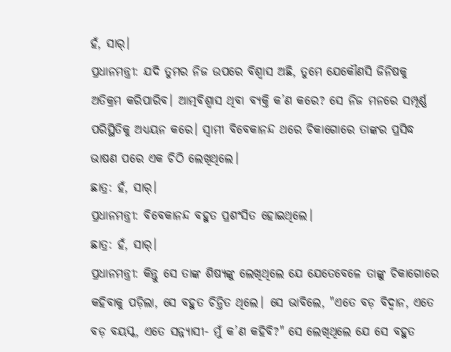ହଁ, ସାର୍।
ପ୍ରଧାନମନ୍ତ୍ରୀ: ଯଦି ତୁମର ନିଜ ଉପରେ ବିଶ୍ୱାସ ଅଛି, ତୁମେ ଯେକୌଣସି ଜିନିଷକୁ ଅତିକ୍ରମ କରିପାରିବ। ଆତ୍ମବିଶ୍ୱାସ ଥିବା ବ୍ୟକ୍ତି କ’ଣ କରେ? ସେ ନିଜ ମନରେ ସମ୍ପୂର୍ଣ୍ଣ ପରିସ୍ଥିତିକୁ ଅଧ୍ୟୟନ କରେ। ସ୍ୱାମୀ ବିବେକାନନ୍ଦ ଥରେ ଚିକାଗୋରେ ତାଙ୍କର ପ୍ରସିଦ୍ଧ ଭାଷଣ ପରେ ଏକ ଚିଠି ଲେଖିଥିଲେ।
ଛାତ୍ର: ହଁ, ସାର୍।
ପ୍ରଧାନମନ୍ତ୍ରୀ: ବିବେକାନନ୍ଦ ବହୁତ ପ୍ରଶଂସିତ ହୋଇଥିଲେ।
ଛାତ୍ର: ହଁ, ସାର୍।
ପ୍ରଧାନମନ୍ତ୍ରୀ: କିନ୍ତୁ ସେ ତାଙ୍କ ଶିଷ୍ୟଙ୍କୁ ଲେଖିଥିଲେ ଯେ ଯେତେବେଳେ ତାଙ୍କୁ ଚିକାଗୋରେ କହିବାକୁ ପଡ଼ିଲା, ସେ ବହୁତ ଚିନ୍ତିତ ଥିଲେ। ସେ ଭାବିଲେ, "ଏତେ ବଡ଼ ବିଦ୍ୱାନ, ଏତେ ବଡ଼ ବୟସ୍କ, ଏତେ ସନ୍ନ୍ୟାସୀ- ମୁଁ କ’ଣ କହିବି?" ସେ ଲେଖିଥିଲେ ଯେ ସେ ବହୁତ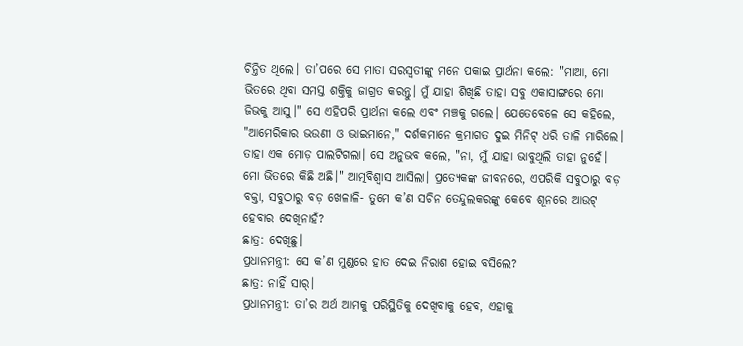ଚିନ୍ତିତ ଥିଲେ। ତା’ପରେ ସେ ମାତା ସରସ୍ୱତୀଙ୍କୁ ମନେ ପକାଇ ପ୍ରାର୍ଥନା କଲେ: "ମାଆ, ମୋ ଭିତରେ ଥିବା ସମସ୍ତ ଶକ୍ତିକୁ ଜାଗ୍ରତ କରନ୍ତୁ। ମୁଁ ଯାହା ଶିଖିଛି ତାହା ସବୁ ଏକାସାଙ୍ଗରେ ମୋ ଜିଭକୁ ଆସୁ।" ସେ ଏହିପରି ପ୍ରାର୍ଥନା କଲେ ଏବଂ ମଞ୍ଚକୁ ଗଲେ। ଯେତେବେଳେ ସେ କହିଲେ, "ଆମେରିକାର ଭଉଣୀ ଓ ଭାଇମାନେ," ଦର୍ଶକମାନେ କ୍ରମାଗତ ଦୁଇ ମିନିଟ୍ ଧରି ତାଳି ମାରିଲେ। ତାହା ଏକ ମୋଡ଼ ପାଲଟିଗଲା। ସେ ଅନୁଭବ କଲେ, "ନା, ମୁଁ ଯାହା ଭାବୁଥିଲି ତାହା ନୁହେଁ। ମୋ ଭିତରେ କିଛି ଅଛି।" ଆତ୍ମବିଶ୍ୱାସ ଆସିଲା। ପ୍ରତ୍ୟେକଙ୍କ ଜୀବନରେ, ଏପରିକି ସବୁଠାରୁ ବଡ଼ ବକ୍ତା, ସବୁଠାରୁ ବଡ଼ ଖେଳାଳି- ତୁମେ କ’ଣ ସଚିନ ତେନ୍ଦୁଲକରଙ୍କୁ କେବେ ଶୂନରେ ଆଉଟ୍ ହେବାର ଦେଖିନାହଁ?
ଛାତ୍ର: ଦେଖିଛୁ।
ପ୍ରଧାନମନ୍ତ୍ରୀ: ସେ କ’ଣ ମୁଣ୍ଡରେ ହାତ ଦେଇ ନିରାଶ ହୋଇ ବସିଲେ?
ଛାତ୍ର: ନାହିଁ ସାର୍।
ପ୍ରଧାନମନ୍ତ୍ରୀ: ତା’ର ଅର୍ଥ ଆମକୁ ପରିସ୍ଥିତିକୁ ଦେଖିବାକୁ ହେବ, ଏହାକୁ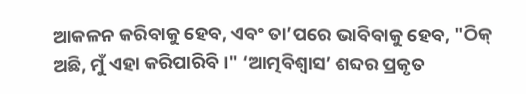ଆକଳନ କରିବାକୁ ହେବ, ଏବଂ ତା’ପରେ ଭାବିବାକୁ ହେବ, "ଠିକ୍ ଅଛି, ମୁଁ ଏହା କରିପାରିବି।" ‘ଆତ୍ମବିଶ୍ୱାସ’ ଶବ୍ଦର ପ୍ରକୃତ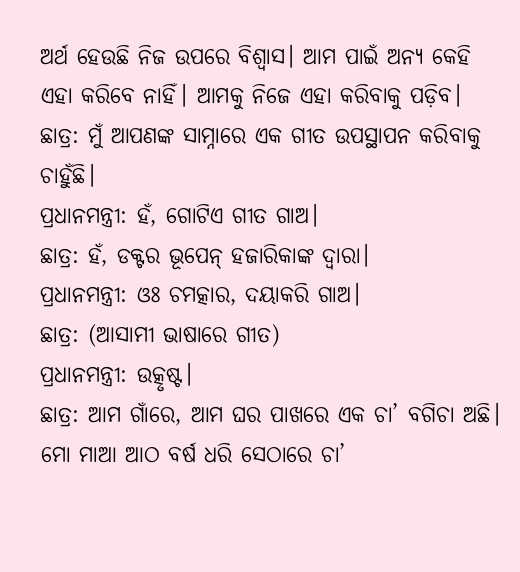ଅର୍ଥ ହେଉଛି ନିଜ ଉପରେ ବିଶ୍ୱାସ। ଆମ ପାଇଁ ଅନ୍ୟ କେହି ଏହା କରିବେ ନାହିଁ। ଆମକୁ ନିଜେ ଏହା କରିବାକୁ ପଡ଼ିବ।
ଛାତ୍ର: ମୁଁ ଆପଣଙ୍କ ସାମ୍ନାରେ ଏକ ଗୀତ ଉପସ୍ଥାପନ କରିବାକୁ ଚାହୁଁଛି।
ପ୍ରଧାନମନ୍ତ୍ରୀ: ହଁ, ଗୋଟିଏ ଗୀତ ଗାଅ।
ଛାତ୍ର: ହଁ, ଡକ୍ଟର ଭୂପେନ୍ ହଜାରିକାଙ୍କ ଦ୍ୱାରା।
ପ୍ରଧାନମନ୍ତ୍ରୀ: ଓଃ ଚମତ୍କାର, ଦୟାକରି ଗାଅ।
ଛାତ୍ର: (ଆସାମୀ ଭାଷାରେ ଗୀତ)
ପ୍ରଧାନମନ୍ତ୍ରୀ: ଉତ୍କୃଷ୍ଟ।
ଛାତ୍ର: ଆମ ଗାଁରେ, ଆମ ଘର ପାଖରେ ଏକ ଚା’ ବଗିଚା ଅଛି। ମୋ ମାଆ ଆଠ ବର୍ଷ ଧରି ସେଠାରେ ଚା’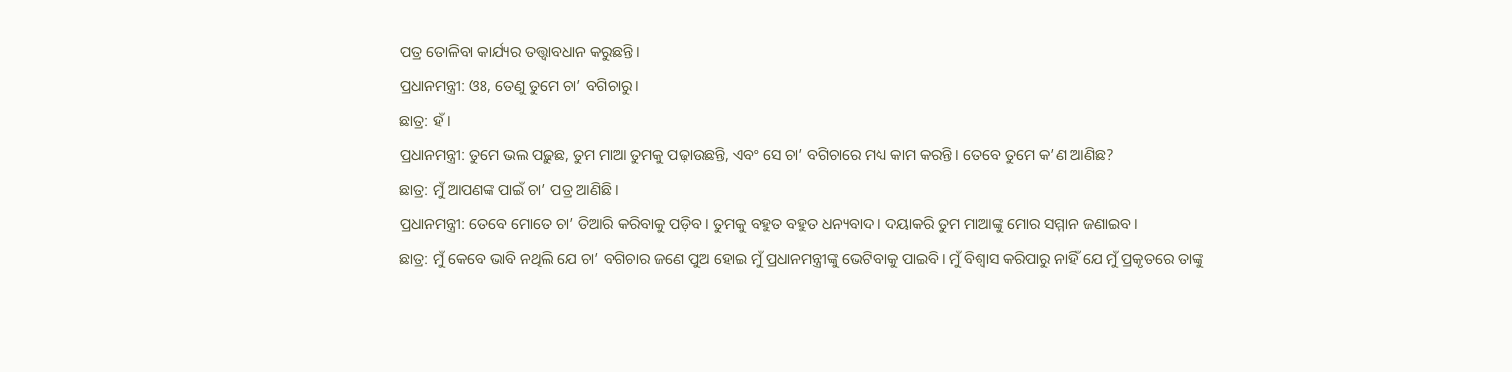ପତ୍ର ତୋଳିବା କାର୍ଯ୍ୟର ତତ୍ତ୍ୱାବଧାନ କରୁଛନ୍ତି।
ପ୍ରଧାନମନ୍ତ୍ରୀ: ଓଃ, ତେଣୁ ତୁମେ ଚା’ ବଗିଚାରୁ।
ଛାତ୍ର: ହଁ।
ପ୍ରଧାନମନ୍ତ୍ରୀ: ତୁମେ ଭଲ ପଢ଼ୁଛ, ତୁମ ମାଆ ତୁମକୁ ପଢ଼ାଉଛନ୍ତି, ଏବଂ ସେ ଚା’ ବଗିଚାରେ ମଧ୍ୟ କାମ କରନ୍ତି। ତେବେ ତୁମେ କ’ଣ ଆଣିଛ?
ଛାତ୍ର: ମୁଁ ଆପଣଙ୍କ ପାଇଁ ଚା’ ପତ୍ର ଆଣିଛି।
ପ୍ରଧାନମନ୍ତ୍ରୀ: ତେବେ ମୋତେ ଚା’ ତିଆରି କରିବାକୁ ପଡ଼ିବ। ତୁମକୁ ବହୁତ ବହୁତ ଧନ୍ୟବାଦ। ଦୟାକରି ତୁମ ମାଆଙ୍କୁ ମୋର ସମ୍ମାନ ଜଣାଇବ।
ଛାତ୍ର: ମୁଁ କେବେ ଭାବି ନଥିଲି ଯେ ଚା’ ବଗିଚାର ଜଣେ ପୁଅ ହୋଇ ମୁଁ ପ୍ରଧାନମନ୍ତ୍ରୀଙ୍କୁ ଭେଟିବାକୁ ପାଇବି। ମୁଁ ବିଶ୍ୱାସ କରିପାରୁ ନାହିଁ ଯେ ମୁଁ ପ୍ରକୃତରେ ତାଙ୍କୁ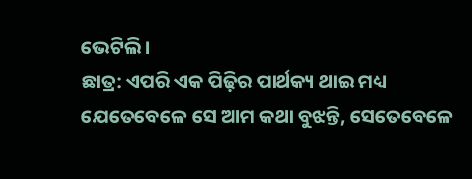ଭେଟିଲି।
ଛାତ୍ର: ଏପରି ଏକ ପିଢ଼ିର ପାର୍ଥକ୍ୟ ଥାଇ ମଧ୍ୟ ଯେତେବେଳେ ସେ ଆମ କଥା ବୁଝନ୍ତି, ସେତେବେଳେ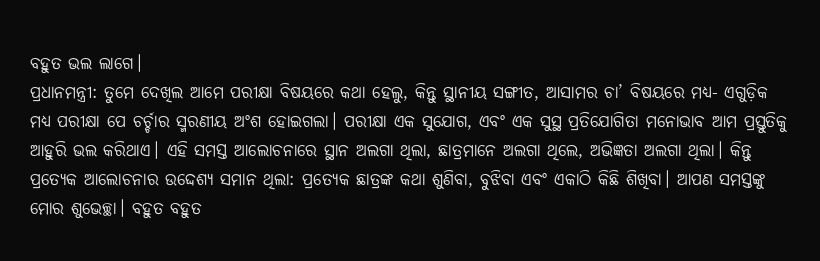ବହୁତ ଭଲ ଲାଗେ।
ପ୍ରଧାନମନ୍ତ୍ରୀ: ତୁମେ ଦେଖିଲ ଆମେ ପରୀକ୍ଷା ବିଷୟରେ କଥା ହେଲୁ, କିନ୍ତୁ ସ୍ଥାନୀୟ ସଙ୍ଗୀତ, ଆସାମର ଚା’ ବିଷୟରେ ମଧ୍ୟ- ଏଗୁଡ଼ିକ ମଧ୍ୟ ପରୀକ୍ଷା ପେ ଚର୍ଚ୍ଚାର ସ୍ମରଣୀୟ ଅଂଶ ହୋଇଗଲା। ପରୀକ୍ଷା ଏକ ସୁଯୋଗ, ଏବଂ ଏକ ସୁସ୍ଥ ପ୍ରତିଯୋଗିତା ମନୋଭାବ ଆମ ପ୍ରସ୍ତୁତିକୁ ଆହୁରି ଭଲ କରିଥାଏ। ଏହି ସମସ୍ତ ଆଲୋଚନାରେ ସ୍ଥାନ ଅଲଗା ଥିଲା, ଛାତ୍ରମାନେ ଅଲଗା ଥିଲେ, ଅଭିଜ୍ଞତା ଅଲଗା ଥିଲା। କିନ୍ତୁ ପ୍ରତ୍ୟେକ ଆଲୋଚନାର ଉଦ୍ଦେଶ୍ୟ ସମାନ ଥିଲା: ପ୍ରତ୍ୟେକ ଛାତ୍ରଙ୍କ କଥା ଶୁଣିବା, ବୁଝିବା ଏବଂ ଏକାଠି କିଛି ଶିଖିବା। ଆପଣ ସମସ୍ତଙ୍କୁ ମୋର ଶୁଭେଚ୍ଛା। ବହୁତ ବହୁତ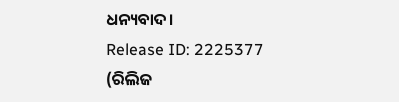ଧନ୍ୟବାଦ।
Release ID: 2225377
(ରିଲିଜ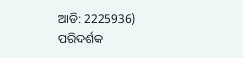ଆଡି: 2225936)
ପରିଦର୍ଶକ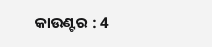କାଉଣ୍ଟର : 4